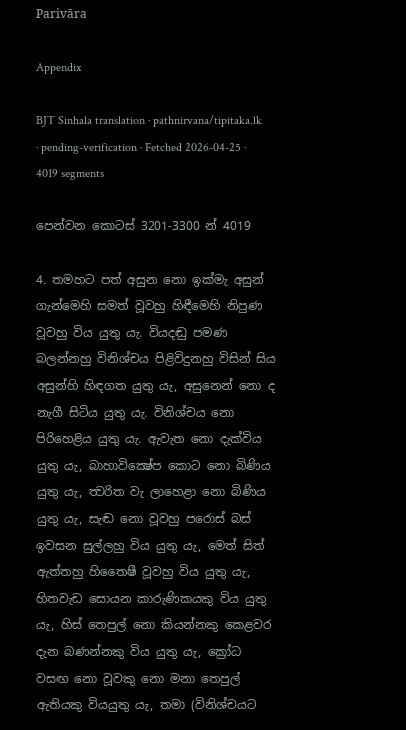Parivāra

Appendix

BJT Sinhala translation · pathnirvana/tipitaka.lk · pending-verification · Fetched 2026-04-25 · 4019 segments

පෙන්වන කොටස් 3201-3300 න් 4019

4. තමහට පත් අසුන නො ඉක්මැ අසුන් ගැන්මෙහි සමත් වූවහු හිඳීමෙහි නිපුණ වූවහු විය යුතු යැ. වියදඬු පමණ බලන්නහු විනිශ්චය පිළිවිදුනහු විසින් සිය අසුන්හි හිඳගත යුතු යැ, අසුනෙන් නො ද නැගී සිටිය යුතු යැ. විනිශ්චය නො පිරිහෙළිය යුතු යැ. ඇවැත නො දැක්විය යුතු යැ, බාහාවික්‍ෂේප කොට නො බිණිය යුතු යැ, ත්‍වරිත වැ ලාහෙළා නො බිණිය යුතු යැ, සැඬ නො වූවහු පරොස් බස් ඉවසන සුල්ලහු විය යුතු යැ, මෙත් සිත්
ඇත්තහු හිතෛෂී වූවහු විය යුතු යැ, හිතවැඩ සොයන කාරුණිකයකු විය යුතු යැ, හිස් තෙපුල් නො කියන්නකු කෙළවර දැන බණන්නකු විය යුතු යැ, ක්‍රෝධ වසඟ නො වූවකු නො මනා තෙපුල් ඇතියකු වියයුතු යැ, තමා (විනිශ්චයට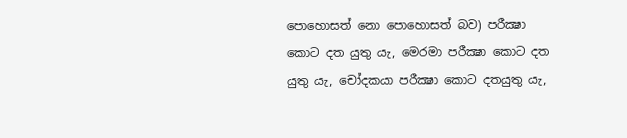පොහොසත් නො පොහොසත් බව) පරීක්‍ෂා කොට දත යුතු යැ, මෙරමා පරීක්‍ෂා කොට දත යුතු යැ, චෝදකයා පරීක්‍ෂා කොට දතයුතු යැ,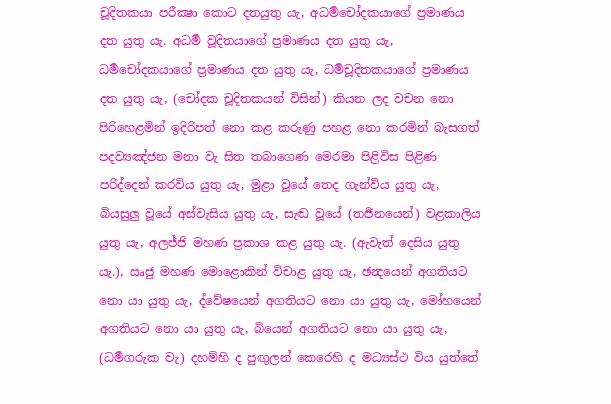චූදිතකයා පරීක්‍ෂා කොට දතයුතු යැ, අධර්‍මචෝදකයාගේ ප්‍රමාණය දත යුතු යැ. අධර්‍ම වූදිතයාගේ ප්‍රමාණය දත යුතු යැ, ධර්‍මචෝදකයාගේ ප්‍රමාණය දත යුතු යැ, ධර්‍මචූදිතකයාගේ ප්‍රමාණය දත යුතු යැ, (චෝදක චූදිතකයන් විසින්) කියන ලද වචන නො පිරිහෙළමින් ඉදිරිපත් නො කළ කරුණු පහළ නො කරමින් බැසගත් පදව්‍යඤ්ජන මනා වැ සිත තබාගෙණ මෙරමා පිළිවිස පිළිණ පරිද්දෙන් කරවිය යුතු යැ, මුළා වූයේ තෙද ගැන්විය යුතු යැ, බියසුලු වූයේ අස්වැසිය යුතු යැ, සැඬ වූයේ (තර්‍ජනයෙන්) වළකාලිය යුතු යැ, අලජ්ජි මහණ ප්‍රකාශ කළ යුතු යැ. (ඇවැත් දෙසිය යුතු යැ.), ඍජු මහණ මොළොකින් විචාළ යුතු යැ, ඡන්‍දයෙන් අගතියට නො යා යුතු යැ, ද්වේෂයෙන් අගතියට නො යා යුතු යැ, මෝහයෙන් අගතියට නො යා යුතු යැ, බියෙන් අගතියට නො යා යුතු යැ, (ධර්‍මගරුක වැ) දහම්හි ද පුඟුලන් කෙරෙහි ද මධ්‍යස්ථ විය යුත්තේ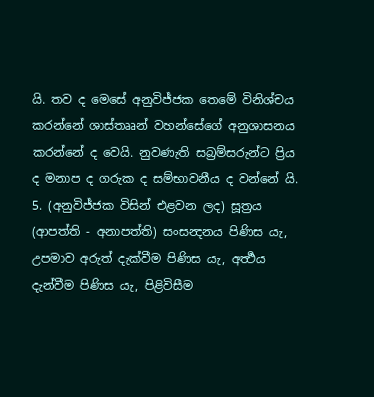යි. තව ද මෙසේ අනුවිජ්ජක තෙමේ විනිශ්චය කරන්නේ ශාස්තෲන් වහන්සේගේ අනුශාසනය කරන්නේ ද වෙයි. නුවණැති සබ්‍රම්සරුන්ට ප්‍රිය ද මනාප ද ගරුක ද සම්භාවනීය ද වන්නේ යි.
5. (අනුවිජ්ජක විසින් එළවන ලද) සූත්‍රය (ආපත්ති - අනාපත්ති) සංසන්‍දනය පිණිස යැ, උපමාව අරුත් දැක්වීම පිණිස යැ, අර්‍ත්‍ථය දැන්වීම පිණිස යැ, පිළිවිසීම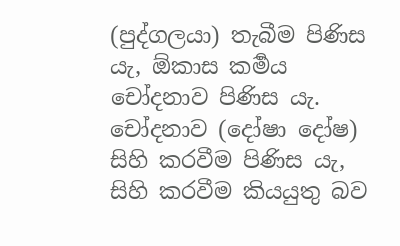(පුද්ගලයා) තැබීම පිණිස යැ, ඕකාස කර්‍මය චෝදනාව පිණිස යැ. චෝදනාව (දෝෂා දෝෂ) සිහි කරවීම පිණිස යැ, සිහි කරවීම කියයුතු බව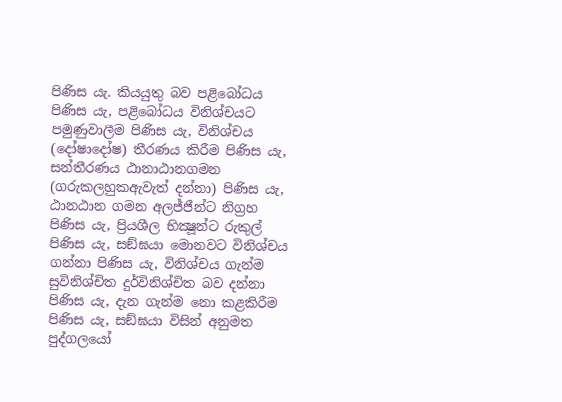පිණිස යැ. කියයුතු බව පළිබෝධය පිණිස යැ, පළිබෝධය විනිශ්චයට පමුණුවාලීම පිණිස යැ, විනිශ්චය (දෝෂාදෝෂ) තීරණය කිරීම පිණිස යැ, සන්තීරණය ඨානාඨානගමන (ගරුකලහුකඇවැත් දන්නා) පිණිස යැ, ඨානඨාන ගමන අලජ්ජීන්ට නිග්‍රහ පිණිස යැ, ප්‍රියශීල භික්‍ෂූන්ට රුකුල් පිණිස යැ, සඞ්ඝයා මොනවට විනිශ්චය ගන්නා පිණිස යැ, විනිශ්චය ගැන්ම සුවිනිශ්චිත දුර්විනිශ්චිත බව දන්නා පිණිස යැ, දැන ගැන්ම නො කළකිරීම පිණිස යැ, සඞ්ඝයා විසින් අනුමත පුද්ගලයෝ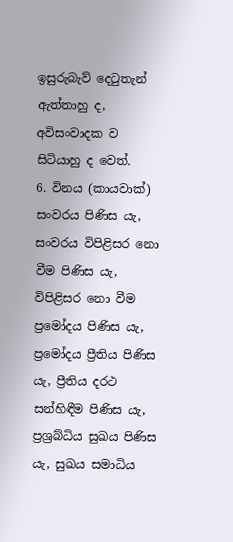ඉසුරුබැව් දෙටුතැන් ඇත්තාහු ද, අවිසංවාදක ව සිටියාහු ද වෙත්.
6. විනය (කායවාක්) සංවරය පිණිස යැ, සංවරය විපිළිසර නො වීම පිණිස යැ, විපිළිසර නො වීම ප්‍රමෝදය පිණිස යැ, ප්‍රමෝදය ප්‍රීතිය පිණිස යැ, ප්‍රීතිය දරථ සන්හිඳීම පිණිස යැ, ප්‍රශ්‍රබ්ධිය සුඛය පිණිස යැ, සුඛය සමාධිය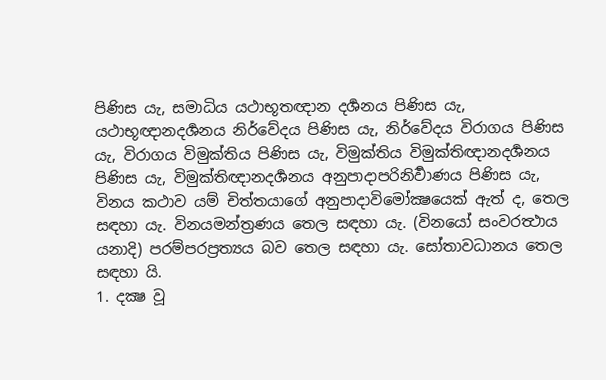පිණිස යැ, සමාධිය යථාභූතඥාන දර්‍ශනය පිණිස යැ, යථාභූඥානදර්‍ශනය නිර්වේදය පිණිස යැ, නිර්වේදය විරාගය පිණිස යැ, විරාගය විමුක්තිය පිණිස යැ, විමුක්තිය විමුක්තිඥානදර්‍ශනය පිණිස යැ, විමුක්තිඥානදර්‍ශනය අනුපාදාපරිනිර්‍වාණය පිණිස යැ, විනය කථාව යම් චිත්තයාගේ අනුපාදාවිමෝක්‍ෂයෙක් ඇත් ද, තෙල සඳහා යැ. විනයමන්ත්‍රණය තෙල සඳහා යැ. (විනයෝ සංවරත්‍ථාය යනාදි) පරම්පරප්‍රත්‍යය බව තෙල සඳහා යැ. සෝතාවධානය තෙල සඳහා යි.
1. දක්‍ෂ වූ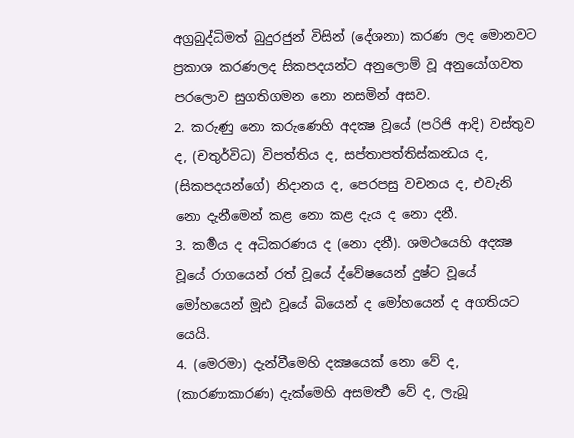අග්‍රබුද්ධිමත් බුදුරජුන් විසින් (දේශනා) කරණ ලද මොනවට ප්‍රකාශ කරණලද සිකපදයන්ට අනුලොම් වූ අනුයෝගවත පරලොව සුගතිගමන නො නසමින් අසව.
2. කරුණු නො කරුණෙහි අදක්‍ෂ වූයේ (පරිජි ආදි) වස්තුව ද, (චතුර්විධ) විපත්තිය ද, සප්තාපත්තිස්කන්‍ධය ද, (සිකපදයන්ගේ) නිදානය ද, පෙරපසු වචනය ද, එවැනි නො දැනීමෙන් කළ නො කළ දැය ද නො දනී.
3. කර්‍මය ද අධිකරණය ද (නො දනී). ශමථයෙහි අදක්‍ෂ වූයේ රාගයෙන් රත් වූයේ ද්වේෂයෙන් දුෂ්ට වූයේ මෝහයෙන් මූඪ වූයේ බියෙන් ද මෝහයෙන් ද අගතියට යෙයි.
4. (මෙරමා) දැන්වීමෙහි දක්‍ෂයෙක් නො වේ ද, (කාරණාකාරණ) දැක්මෙහි අසමර්‍ත්‍ථ වේ ද, ලැබූ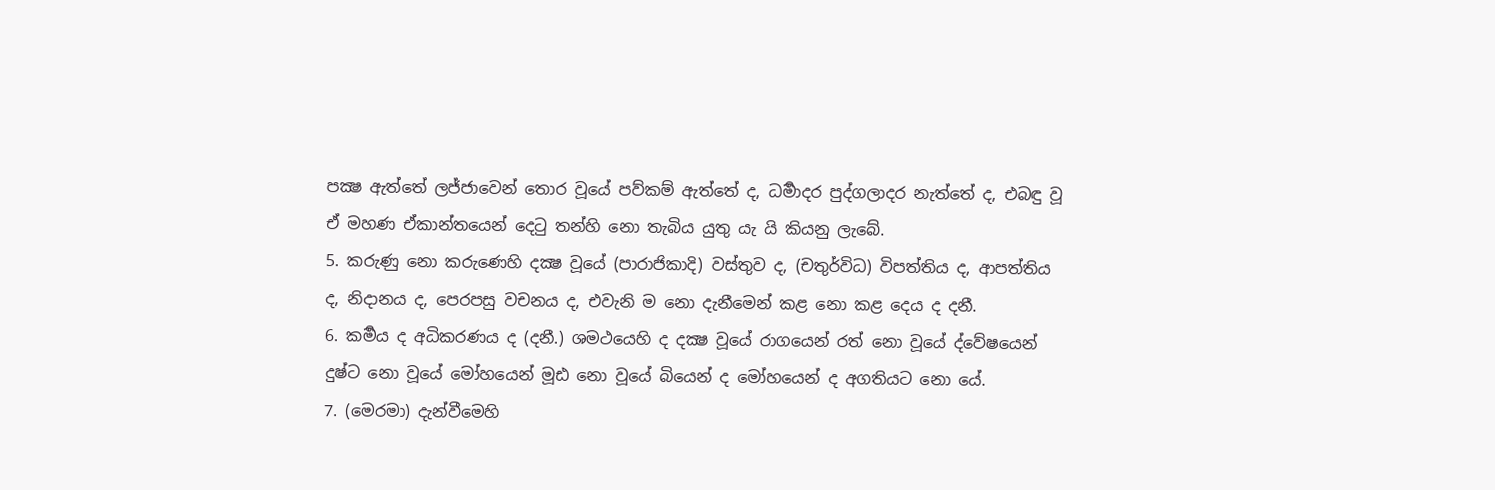පක්‍ෂ ඇත්තේ ලජ්ජාවෙන් තොර වූයේ පව්කම් ඇත්තේ ද, ධර්‍මාදර පුද්ගලාදර නැත්තේ ද, එබඳු වූ ඒ මහණ ඒකාන්තයෙන් දෙටු තන්හි නො තැබිය යුතු යැ යි කියනු ලැබේ.
5. කරුණු නො කරුණෙහි දක්‍ෂ වූයේ (පාරාජිකාදි) වස්තුව ද, (චතුර්විධ) විපත්තිය ද, ආපත්තිය ද, නිදානය ද, පෙරපසු වචනය ද, එවැනි ම නො දැනීමෙන් කළ නො කළ දෙය ද දනී.
6. කර්‍මය ද අධිකරණය ද (දනී.) ශමථයෙහි ද දක්‍ෂ වූයේ රාගයෙන් රත් නො වූයේ ද්වේෂයෙන් දුෂ්ට නො වූයේ මෝහයෙන් මූඪ නො වූයේ බියෙන් ද මෝහයෙන් ද අගතියට නො යේ.
7. (මෙරමා) දැන්වීමෙහි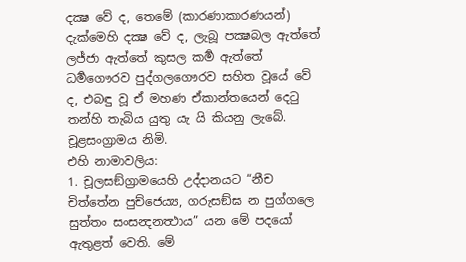දක්‍ෂ වේ ද, තෙමේ (කාරණාකාරණයන්) දැක්මෙහි දක්‍ෂ වේ ද, ලැබූ පක්‍ෂබල ඇත්තේ ලජ්ජා ඇත්තේ කුසල කර්‍ම ඇත්තේ ධර්‍මගෞරව පුද්ගලගෞරව සහිත වූයේ වේ ද, එබඳු වූ ඒ මහණ ඒකාන්තයෙන් දෙටු තන්හි තැබිය යුතු යැ යි කියනු ලැබේ.
චූළසංග්‍රාමය නිමි.
එහි නාමාවලිය:
1. චූලසඞ්ග්‍රාමයෙහි උද්දානයට “නීච චිත්තේන පුච්ජෙය්‍ය, ගරුසඞ්ඝ න පුග්ගලෙ සුත්තං සංසන්‍දනත්‍ථාය” යන මේ පදයෝ ඇතුළත් වෙති. මේ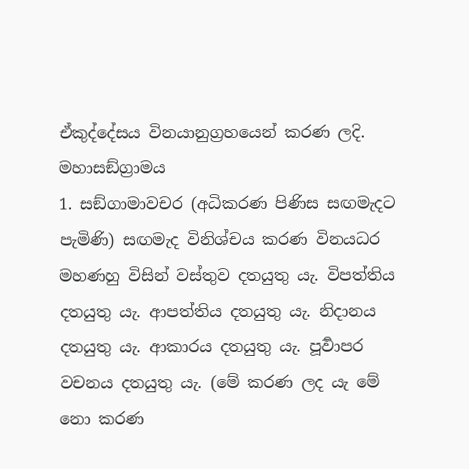ඒකුද්දේසය විනයානුග්‍රහයෙන් කරණ ලදි.
මහාසඞ්ග්‍රාමය
1. සඞ්ගාමාවචර (අධිකරණ පිණිස සඟමැදට පැමිණි) සඟමැද විනිශ්චය කරණ විනයධර මහණහු විසින් වස්තුව දතයුතු යැ. විපත්තිය දතයුතු යැ. ආපත්තිය දතයුතු යැ. නිදානය දතයුතු යැ. ආකාරය දතයුතු යැ. පූර්‍වාපර වචනය දතයුතු යැ. (මේ කරණ ලද යැ මේ නො කරණ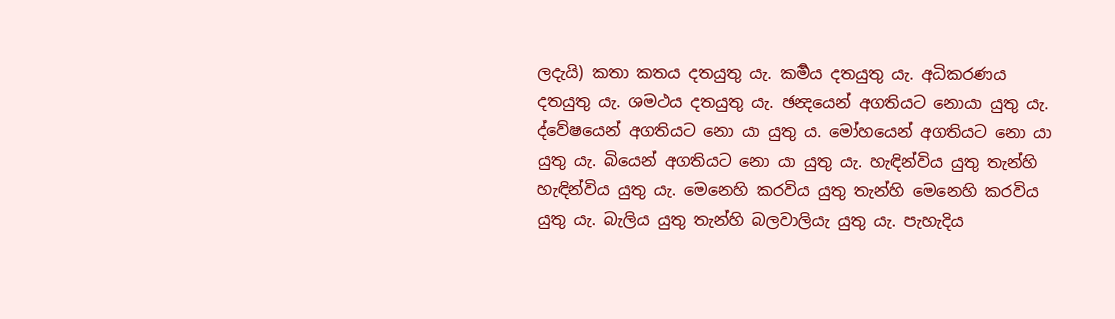ලදැයි) කතා කතය දතයුතු යැ. කර්‍මය දතයුතු යැ. අධිකරණය දතයුතු යැ. ශමථය දතයුතු යැ. ඡන්‍දයෙන් අගතියට නොයා යුතු යැ. ද්වේෂයෙන් අගතියට නො යා යුතු ය. මෝහයෙන් අගතියට නො යා යුතු යැ. බියෙන් අගතියට නො යා යුතු යැ. හැඳින්විය යුතු තැන්හි හැඳින්විය යුතු යැ. මෙනෙහි කරවිය යුතු තැන්හි මෙනෙහි කරවිය යුතු යැ. බැලිය යුතු තැන්හි බලවාලියැ යුතු යැ. පැහැදිය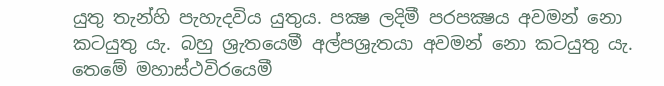යුතු තැන්හි පැහැදවිය යුතුය. පක්‍ෂ ලදිමී පරපක්‍ෂය අවමන් නො කටයුතු යැ. බහු ශ්‍රැතයෙමී අල්පශ්‍රැතයා අවමන් නො කටයුතු යැ. තෙමේ මහාස්ථවිරයෙමී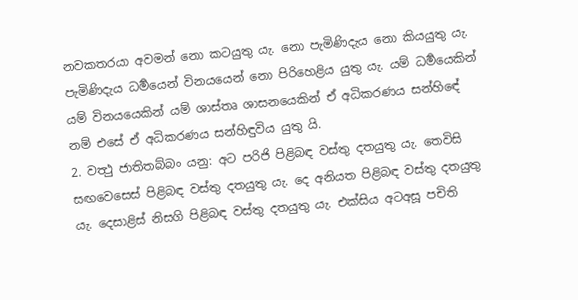නවකතරයා අවමන් නො කටයුතු යැ. නො පැමිණිදැය නො කියයුතු යැ. පැමිණිදැය ධර්‍මයෙන් විනයයෙන් නො පිරිහෙළිය යුතු යැ. යම් ධර්‍මයෙකින් යම් විනයයෙකින් යම් ශාස්තෘ ශාසනයෙකින් ඒ අධිකරණය සන්හිඳේ නම් එසේ ඒ අධිකරණය සන්හිඳුවිය යුතු යි.
2. වත්‍ථු ජාතිතබ්බං යනු: අට පරිජි පිළිබඳ වස්තු දතයුතු යැ. තෙවිසි සඟවෙසෙස් පිළිබඳ වස්තු දතයුතු යැ. දෙ අනියත පිළිබඳ වස්තු දතයුතු යැ. දෙසාළිස් නිසගි පිළිබඳ වස්තු දතයුතු යැ. එක්සිය අටඅසූ පචිති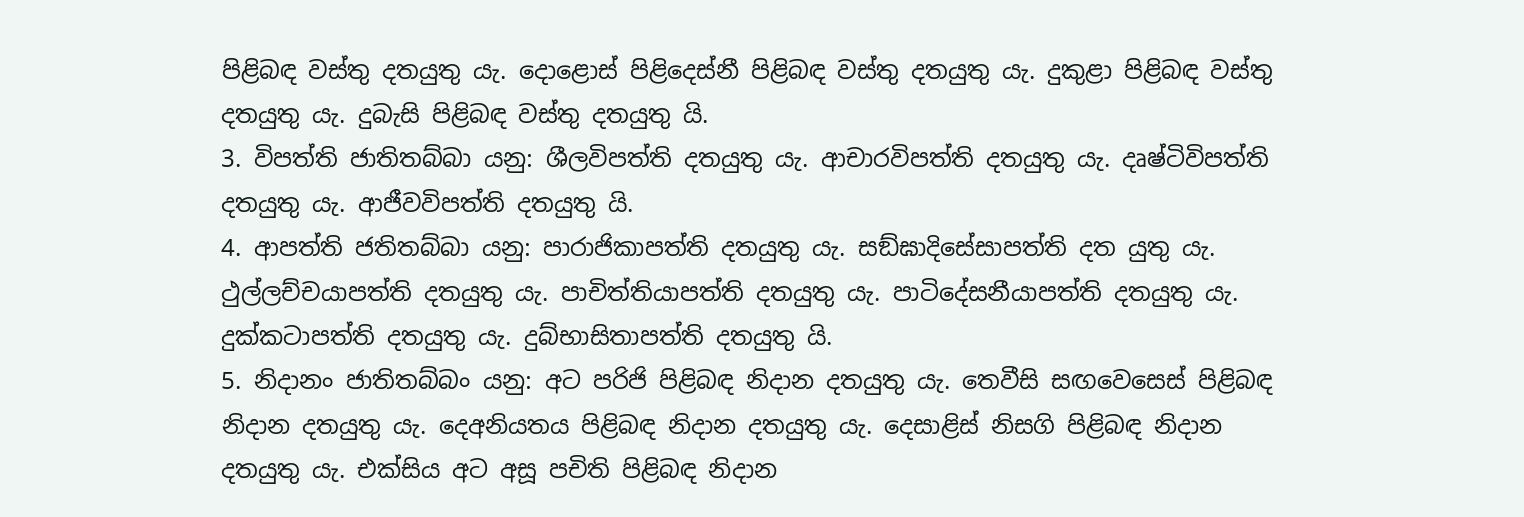පිළිබඳ වස්තු දතයුතු යැ. දොළොස් පිළිදෙස්නී පිළිබඳ වස්තු දතයුතු යැ. දුකුළා පිළිබඳ වස්තු දතයුතු යැ. දුබැසි පිළිබඳ වස්තු දතයුතු යි.
3. විපත්ති ජාතිතබ්බා යනු: ශීලවිපත්ති දතයුතු යැ. ආචාරවිපත්ති දතයුතු යැ. දෘෂ්ටිවිපත්ති දතයුතු යැ. ආජීවවිපත්ති දතයුතු යි.
4. ආපත්ති ජතිතබ්බා යනු: පාරාජිකාපත්ති දතයුතු යැ. සඞ්ඝාදිසේසාපත්ති දත යුතු යැ. ථුල්ලච්චයාපත්ති දතයුතු යැ. පාචිත්තියාපත්ති දතයුතු යැ. පාටිදේසනීයාපත්ති දතයුතු යැ. දුක්කටාපත්ති දතයුතු යැ. දුබ්භාසිතාපත්ති දතයුතු යි.
5. නිදානං ජාතිතබ්බං යනු: අට පරිජි පිළිබඳ නිදාන දතයුතු යැ. තෙවීසි සඟවෙසෙස් පිළිබඳ නිදාන දතයුතු යැ. දෙඅනියතය පිළිබඳ නිදාන දතයුතු යැ. දෙසාළිස් නිසගි පිළිබඳ නිදාන දතයුතු යැ. එක්සිය අට අසූ පචිති පිළිබඳ නිදාන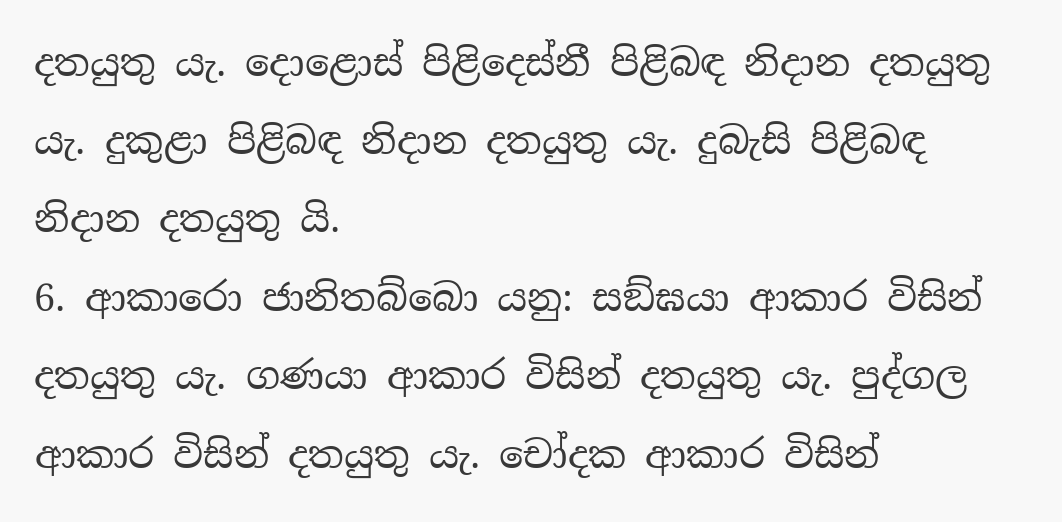දතයුතු යැ. දොළොස් පිළිදෙස්නී පිළිබඳ නිදාන දතයුතු යැ. දුකුළා පිළිබඳ නිදාන දතයුතු යැ. දුබැසි පිළිබඳ නිදාන දතයුතු යි.
6. ආකාරො ජානිතබ්බො යනු: සඞ්ඝයා ආකාර විසින් දතයුතු යැ. ගණයා ආකාර විසින් දතයුතු යැ. පුද්ගල ආකාර විසින් දතයුතු යැ. චෝදක ආකාර විසින්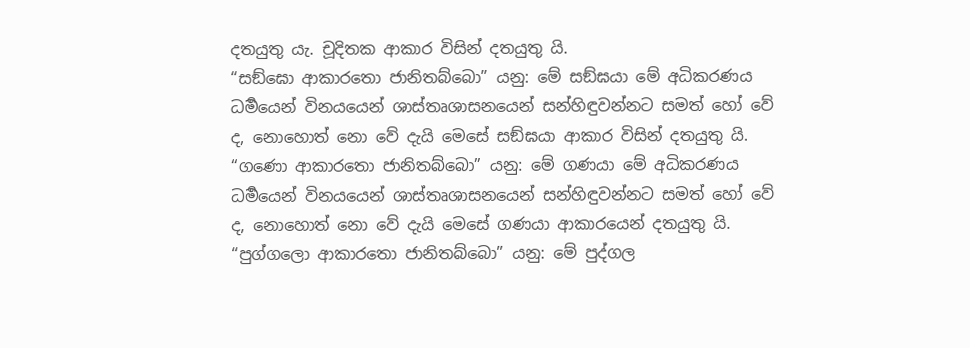දතයුතු යැ. චූදිතක ආකාර විසින් දතයුතු යි.
“සඞ්ඝො ආකාරතො ජානිතබ්බො” යනු: මේ සඞ්ඝයා මේ අධිකරණය ධර්‍මයෙන් විනයයෙන් ශාස්තෘශාසනයෙන් සන්හිඳුවන්නට සමත් හෝ වේ ද, නොහොත් නො වේ දැයි මෙසේ සඞ්ඝයා ආකාර විසින් දතයුතු යි.
“ගණො ආකාරතො ජානිතබ්බො” යනු: මේ ගණයා මේ අධිකරණය ධර්‍මයෙන් විනයයෙන් ශාස්තෘශාසනයෙන් සන්හිඳුවන්නට සමත් හෝ වේ ද, නොහොත් නො වේ දැයි මෙසේ ගණයා ආකාරයෙන් දතයුතු යි.
“පුග්ගලො ආකාරතො ජානිතබ්බො” යනු: මේ පුද්ගල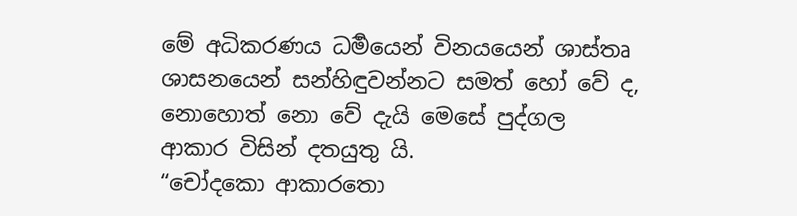මේ අධිකරණය ධර්‍මයෙන් විනයයෙන් ශාස්තෘ ශාසනයෙන් සන්හිඳුවන්නට සමත් හෝ වේ ද, නොහොත් නො වේ දැයි මෙසේ පුද්ගල ආකාර විසින් දතයුතු යි.
“චෝදකො ආකාරතො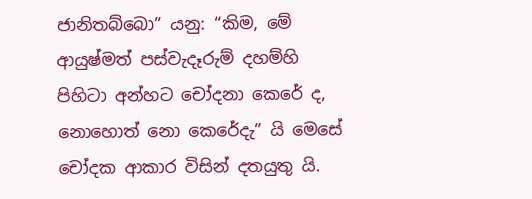ජානිතබ්බො” යනු: “කිම, මේ ආයුෂ්මත් පස්වැදෑරුම් දහම්හි පිහිටා අන්හට චෝදනා කෙරේ ද, නොහොත් නො කෙරේදැ” යි මෙසේ චෝදක ආකාර විසින් දතයුතු යි.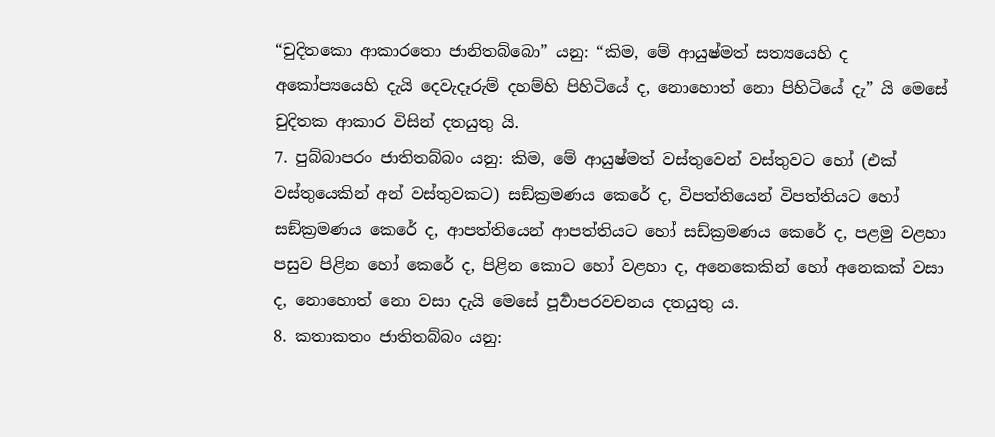“චුදිතකො ආකාරතො ජානිතබ්බො” යනු: “කිම, මේ ආයුෂ්මත් සත්‍යයෙහි ද අකෝප්‍යයෙහි දැයි දෙවැදෑරුම් දහම්හි පිහිටියේ ද, නොහොත් නො පිහිටියේ දැ” යි මෙසේ චුදිතක ආකාර විසින් දතයුතු යි.
7. පුබ්බාපරං ජාතිතබ්බං යනු: කිම, මේ ආයුෂ්මත් වස්තුවෙන් වස්තුවට හෝ (එක් වස්තුයෙකින් අන් වස්තුවකට) සඞ්ක්‍රමණය කෙරේ ද, විපත්තියෙන් විපත්තියට හෝ සඞ්ක්‍රමණය කෙරේ ද, ආපත්තියෙන් ආපත්තියට හෝ සඩ්ක්‍රමණය කෙරේ ද, පළමු වළහා පසුව පිළින හෝ කෙරේ ද, පිළින කොට හෝ වළහා ද, අනෙකෙකින් හෝ අනෙකක් වසා ද, නොහොත් නො වසා දැයි මෙසේ පූර්‍වාපරවචනය දතයුතු ය.
8. කතාකතං ජාතිතබ්බං යනු: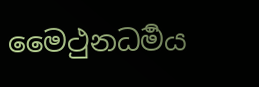මෛථුනධර්‍මය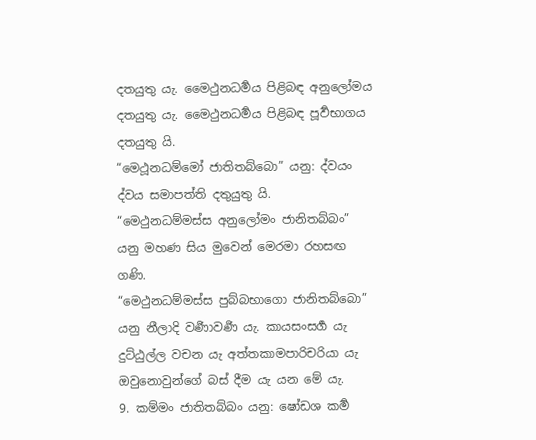දතයුතු යැ. මෛථුනධර්‍මය පිළිබඳ අනුලෝමය දතයුතු යැ. මෛථුනධර්‍මය පිළිබඳ පූර්‍වභාගය දතයුතු යි.
“මෙථූනධම්මෝ ජාතිතබ්බො” යනු: ද්වයං ද්වය සමාපත්ති දතුයුතු යි.
“මෙථුනධම්මස්ස අනුලෝමං ජානිතබ්බං” යනු මහණ සිය මුවෙන් මෙරමා රහසඟ ගණි.
“මෙථුනධම්මස්ස පුබ්බභාගො ජානිතබ්බො” යනු නීලාදි වර්‍ණාවර්‍ණ යැ. කායසංසර්‍ග යැ දුට්ඨුල්ල වචන යැ අත්තකාමපාරිචරියා යැ ඔවුනොවුන්ගේ බස් දීම යැ යන මේ යැ.
9. කම්මං ජාතිතබ්බං යනු: ෂෝඩශ කර්‍ම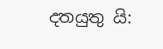දතයුතු යි: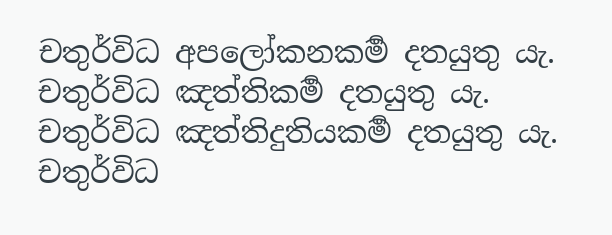චතුර්විධ අපලෝකනකර්‍ම දතයුතු යැ. චතුර්විධ ඤත්තිකර්‍ම දතයුතු යැ. චතුර්විධ ඤත්තිදුතියකර්‍ම දතයුතු යැ. චතුර්විධ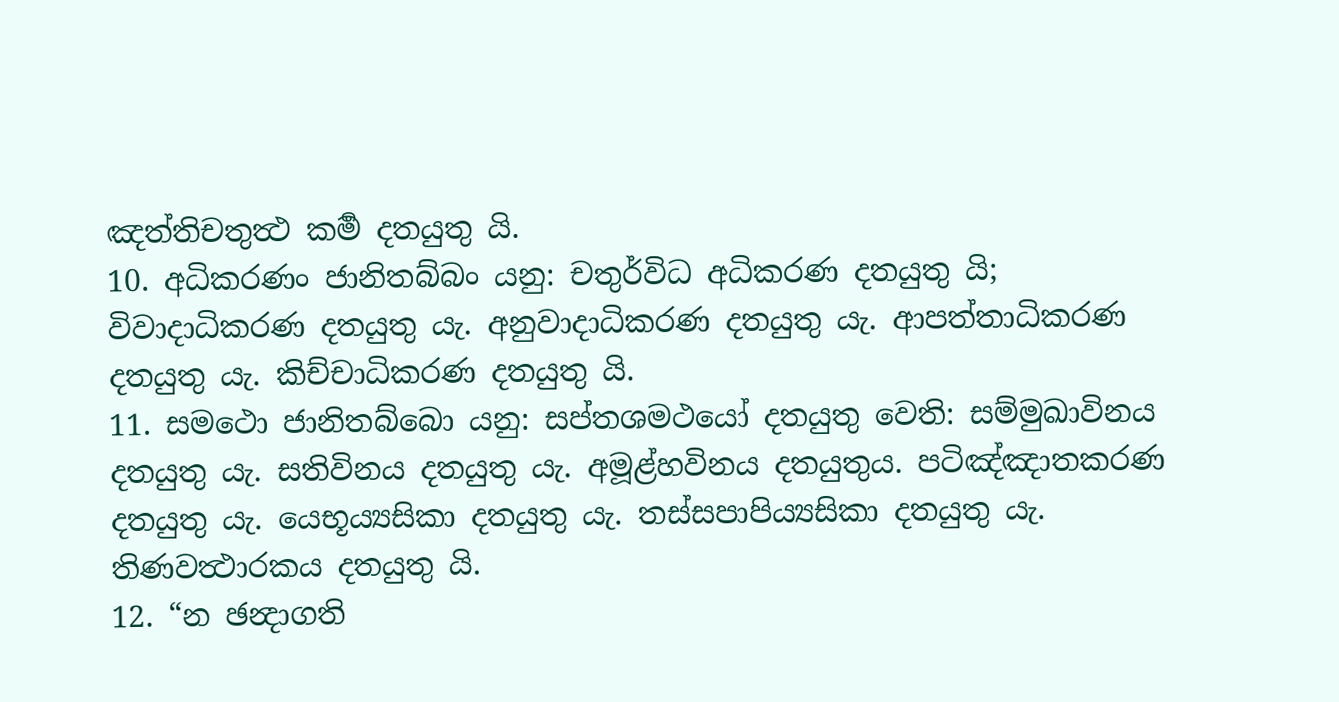ඤත්තිචතුත්‍ථ කර්‍ම දතයුතු යි.
10. අධිකරණං ජානිතබ්බං යනු: චතුර්විධ අධිකරණ දතයුතු යි; විවාදාධිකරණ දතයුතු යැ. අනුවාදාධිකරණ දතයුතු යැ. ආපත්තාධිකරණ දතයුතු යැ. කිච්චාධිකරණ දතයුතු යි.
11. සමථො ජානිතබ්බො යනු: සප්තශමථයෝ දතයුතු වෙති: සම්මුඛාවිනය දතයුතු යැ. සතිවිනය දතයුතු යැ. අමූළ්හවිනය දතයුතුය. පටිඤ්ඤාතකරණ දතයුතු යැ. යෙභූය්‍යසිකා දතයුතු යැ. තස්සපාපිය්‍යසිකා දතයුතු යැ. තිණවත්‍ථාරකය දතයුතු යි.
12. “න ඡන්‍දාගති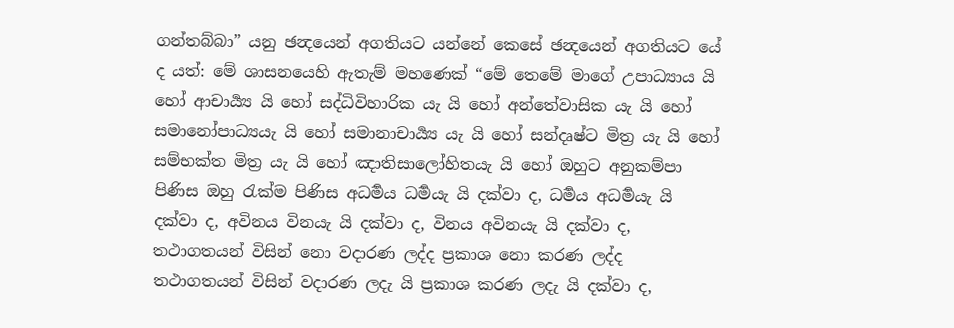ගන්තබ්බා” යනු ඡන්‍දයෙන් අගතියට යන්නේ කෙසේ ඡන්‍දයෙන් අගතියට යේ ද යත්: මේ ශාසනයෙහි ඇතැම් මහණෙක් “මේ තෙමේ මාගේ උපාධ්‍යාය යි හෝ ආචාර්‍ය්‍ය යි හෝ සද්ධිවිහාරික යැ යි හෝ අන්තේවාසික යැ යි හෝ සමානෝපාධ්‍යයැ යි හෝ සමානාචාර්‍ය්‍ය යැ යි හෝ සන්දෘෂ්ට මිත්‍ර යැ යි හෝ සම්භක්ත මිත්‍ර යැ යි හෝ ඤාතිසාලෝහිතයැ යි හෝ ඔහුට අනුකම්පා පිණිස ඔහු රැක්ම පිණිස අධර්‍මය ධර්‍මයැ යි දක්වා ද, ධර්‍මය අධර්‍මයැ යි දක්වා ද, අවිනය විනයැ යි දක්වා ද, විනය අවිනයැ යි දක්වා ද, තථාගතයන් විසින් නො වදාරණ ලද්ද ප්‍රකාශ නො කරණ ලද්ද තථාගතයන් විසින් වදාරණ ලදැ යි ප්‍රකාශ කරණ ලදැ යි දක්වා ද,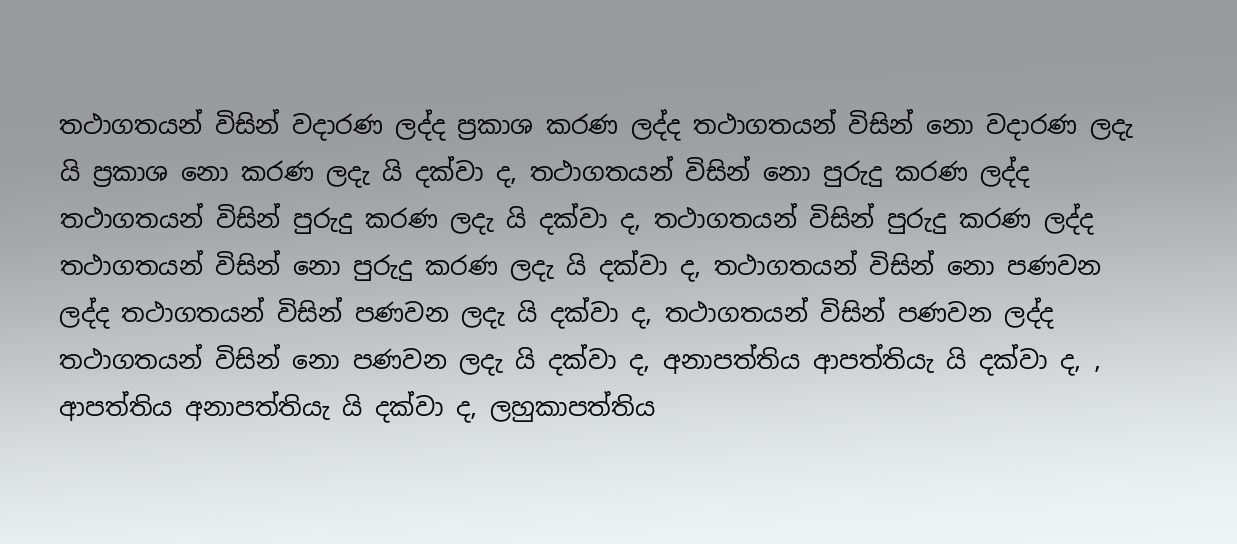තථාගතයන් විසින් වදාරණ ලද්ද ප්‍රකාශ කරණ ලද්ද තථාගතයන් විසින් නො වදාරණ ලදැ යි ප්‍රකාශ නො කරණ ලදැ යි දක්වා ද, තථාගතයන් විසින් නො පුරුදු කරණ ලද්ද තථාගතයන් විසින් පුරුදු කරණ ලදැ යි දක්වා ද, තථාගතයන් විසින් පුරුදු කරණ ලද්ද තථාගතයන් විසින් නො පුරුදු කරණ ලදැ යි දක්වා ද, තථාගතයන් විසින් නො පණවන ලද්ද තථාගතයන් විසින් පණවන ලදැ යි දක්වා ද, තථාගතයන් විසින් පණවන ලද්ද තථාගතයන් විසින් නො පණවන ලදැ යි දක්වා ද, අනාපත්තිය ආපත්තියැ යි දක්වා ද, , ආපත්තිය අනාපත්තියැ යි දක්වා ද, ලහුකාපත්තිය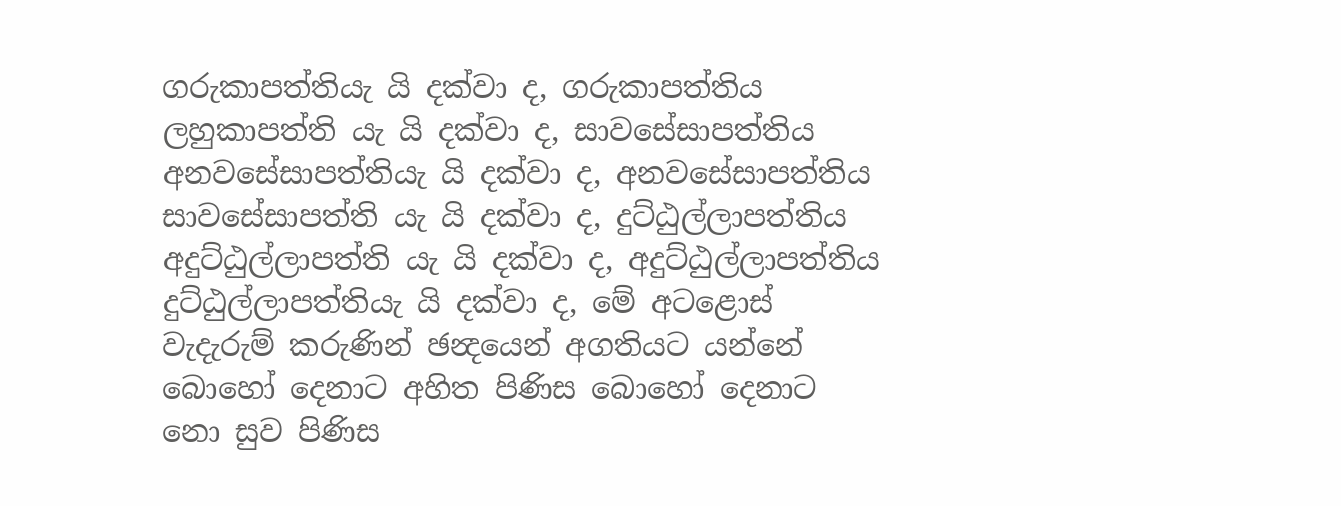ගරුකාපත්තියැ යි දක්වා ද, ගරුකාපත්තිය ලහුකාපත්ති යැ යි දක්වා ද, සාවසේසාපත්තිය අනවසේසාපත්තියැ යි දක්වා ද, අනවසේසාපත්තිය සාවසේසාපත්ති යැ යි දක්වා ද, දුට්ඨුල්ලාපත්තිය අදුට්ඨුල්ලාපත්ති යැ යි දක්වා ද, අදුට්ඨුල්ලාපත්තිය දුට්ඨුල්ලාපත්තියැ යි දක්වා ද, මේ අටළොස් වැදැරුම් කරුණින් ඡන්‍දයෙන් අගතියට යන්නේ බොහෝ දෙනාට අහිත පිණිස බොහෝ දෙනාට නො සුව පිණිස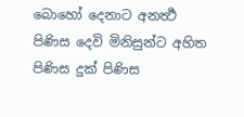බොහෝ දෙනාට අනර්‍ත්‍ථ පිණිස දෙවි මිනිසුන්ට අහිත පිණිස දුක් පිණිස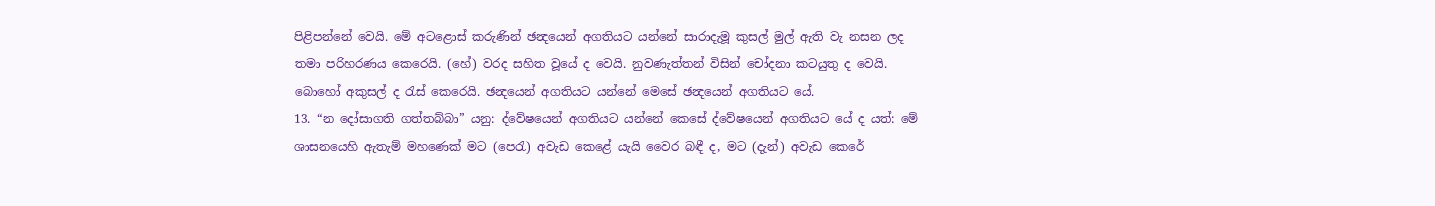පිළිපන්නේ වෙයි. මේ අටළොස් කරුණින් ඡන්‍දයෙන් අගතියට යන්නේ සාරාදැමූ කුසල් මුල් ඇති වැ නසන ලද තමා පරිහරණය කෙරෙයි. (හේ) වරද සහිත වූයේ ද වෙයි. නුවණැත්තන් විසින් චෝදනා කටයුතු ද වෙයි. බොහෝ අකුසල් ද රැස් කෙරෙයි. ඡන්‍දයෙන් අගතියට යන්නේ මෙසේ ඡන්‍දයෙන් අගතියට යේ.
13. “න දෝසාගති ගත්තබ්බා” යනු: ද්වේෂයෙන් අගතියට යන්නේ කෙසේ ද්වේෂයෙන් අගතියට යේ ද යත්: මේ ශාසනයෙහි ඇතැම් මහණෙක් මට (පෙරැ) අවැඩ කෙළේ යැයි වෛර බඳී ද, මට (දැන්) අවැඩ කෙරේ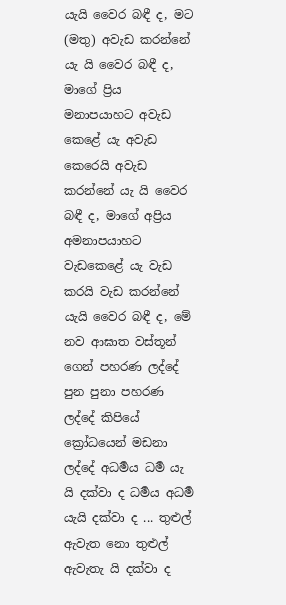යැයි වෛර බඳී ද, මට (මතු) අවැඩ කරන්නේ යැ යි වෛර බඳී ද, මාගේ ප්‍රිය මනාපයාහට අවැඩ කෙළේ යැ අවැඩ කෙරෙයි අවැඩ කරන්නේ යැ යි වෛර බඳී ද, මාගේ අප්‍රිය අමනාපයාහට වැඩකෙළේ යැ වැඩ කරයි වැඩ කරන්නේ යැයි වෛර බඳී ද, මේ නව ආඝාත වස්තූන් ගෙන් පහරණ ලද්දේ පුන පුනා පහරණ ලද්දේ කිපියේ ක්‍රෝධයෙන් මඩනා ලද්දේ අධර්‍මය ධර්‍ම යැ යි දක්වා ද ධර්‍මය අධර්‍ම යැයි දක්වා ද ... තුළුල් ඇවැත නො තුළුල් ඇවැතැ යි දක්වා ද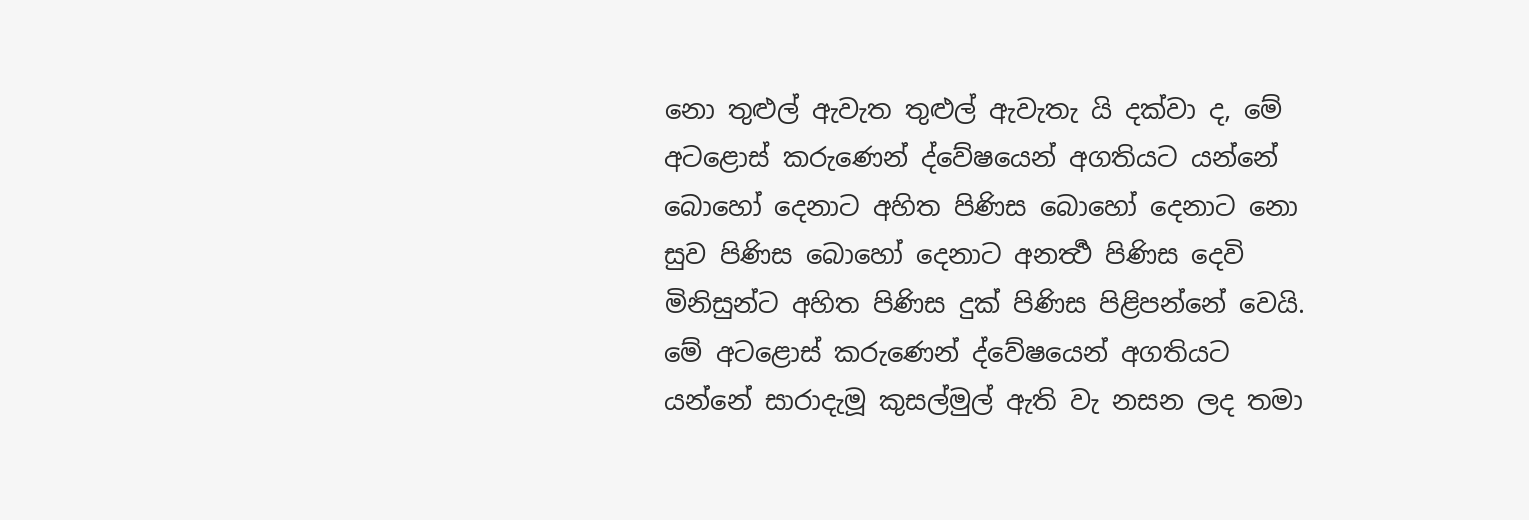නො තුළුල් ඇවැත තුළුල් ඇවැතැ යි දක්වා ද, මේ අටළොස් කරුණෙන් ද්වේෂයෙන් අගතියට යන්නේ බොහෝ දෙනාට අහිත පිණිස බොහෝ දෙනාට නො සුව පිණිස බොහෝ දෙනාට අනර්‍ත්‍ථ පිණිස දෙවි මිනිසුන්ට අහිත පිණිස දුක් පිණිස පිළිපන්නේ වෙයි. මේ අටළොස් කරුණෙන් ද්වේෂයෙන් අගතියට යන්නේ සාරාදැමූ කුසල්මුල් ඇති වැ නසන ලද තමා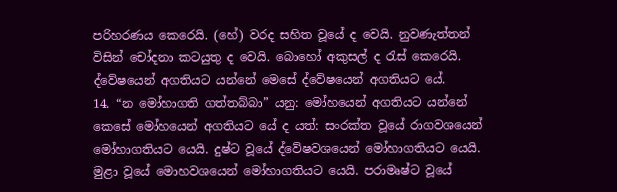පරිහරණය කෙරෙයි. (හේ) වරද සහිත වූයේ ද වෙයි. නුවණැත්තන් විසින් චෝදනා කටයුතු ද වෙයි. බොහෝ අකුසල් ද රැස් කෙරෙයි. ද්වේෂයෙන් අගතියට යන්නේ මෙසේ ද්වේෂයෙන් අගතියට යේ.
14. “න මෝහාගති ගත්තබ්බා” යනු: මෝහයෙන් අගතියට යන්නේ කෙසේ මෝහයෙන් අගතියට යේ ද යත්: සංරක්ත වූයේ රාගවශයෙන් මෝහාගතියට යෙයි. දුෂ්ට වූයේ ද්වේෂවශයෙන් මෝහාගතියට යෙයි. මුළා වූයේ මොහවශයෙන් මෝහාගතියට යෙයි. පරාමෘෂ්ට වූයේ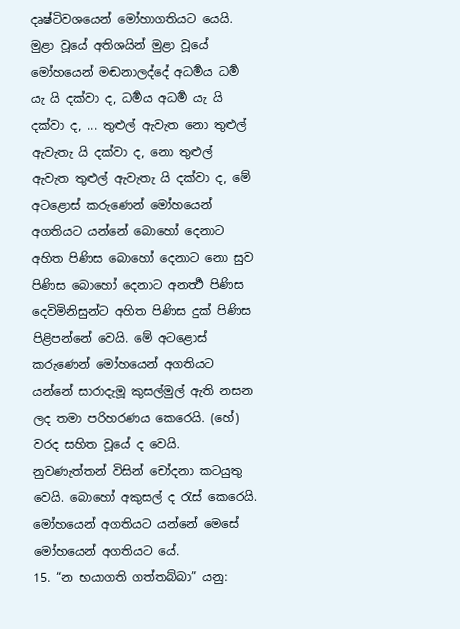දෘෂ්ටිවශයෙන් මෝහාගතියට යෙයි. මුළා වූයේ අතිශයින් මුළා වූයේ මෝහයෙන් මඬනාලද්දේ අධර්‍මය ධර්‍ම යැ යි දක්වා ද, ධර්‍මය අධර්‍ම යැ යි දක්වා ද, ... තුළුල් ඇවැත නො තුළුල් ඇවැතැ යි දක්වා ද, නො තුළුල් ඇවැත තුළුල් ඇවැතැ යි දක්වා ද, මේ අටළොස් කරුණෙන් මෝහයෙන් අගතියට යන්නේ බොහෝ දෙනාට අහිත පිණිස බොහෝ දෙනාට නො සුව පිණිස බොහෝ දෙනාට අනර්‍ත්‍ථ පිණිස දෙවිමිනිසුන්ට අහිත පිණිස දුක් පිණිස පිළිපන්නේ වෙයි. මේ අටළොස් කරුණෙන් මෝහයෙන් අගතියට යන්නේ සාරාදැමූ කුසල්මුල් ඇති නසන ලද තමා පරිහරණය කෙරෙයි. (හේ) වරද සහිත වූයේ ද වෙයි. නුවණැත්තන් විසින් චෝදනා කටයුතු වෙයි. බොහෝ අකුසල් ද රැස් කෙරෙයි. මෝහයෙන් අගතියට යන්නේ මෙසේ මෝහයෙන් අගතියට යේ.
15. “න භයාගති ගත්තබ්බා” යනු: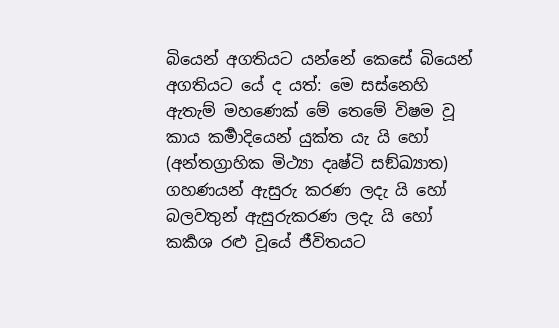බියෙන් අගතියට යන්නේ කෙසේ බියෙන් අගතියට යේ ද යත්: මෙ සස්නෙහි ඇතැම් මහණෙක් මේ තෙමේ විෂම වූ කාය කර්‍මාදියෙන් යුක්ත යැ යි හෝ (අන්තග්‍රාහික මිථ්‍යා දෘෂ්ටි සඞ්ඛ්‍යාත) ගහණයන් ඇසුරු කරණ ලදැ යි හෝ බලවතුන් ඇසුරුකරණ ලදැ යි හෝ කර්‍කශ රළු වූයේ ජීවිතයට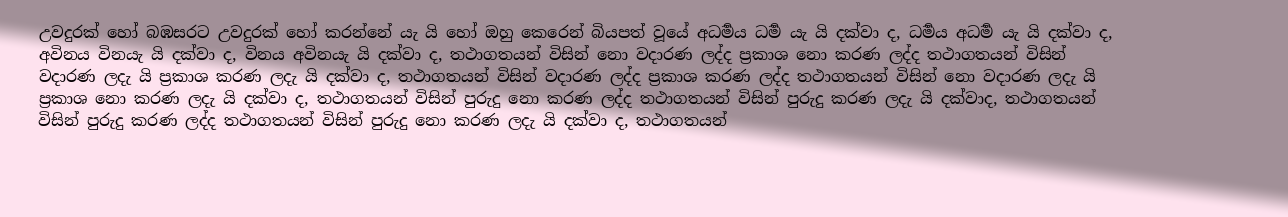උවදුරක් හෝ බඹසරට උවදුරක් හෝ කරන්නේ යැ යි හෝ ඔහු කෙරෙන් බියපත් වූයේ අධර්‍මය ධර්‍ම යැ යි දක්වා ද, ධර්‍මය අධර්‍ම යැ යි දක්වා ද, අවිනය විනයැ යි දක්වා ද, විනය අවිනයැ යි දක්වා ද, තථාගතයන් විසින් නො වදාරණ ලද්ද ප්‍රකාශ නො කරණ ලද්ද තථාගතයන් විසින් වදාරණ ලදැ යි ප්‍රකාශ කරණ ලදැ යි දක්වා ද, තථාගතයන් විසින් වදාරණ ලද්ද ප්‍රකාශ කරණ ලද්ද තථාගතයන් විසින් නො වදාරණ ලදැ යි ප්‍රකාශ නො කරණ ලදැ යි දක්වා ද, තථාගතයන් විසින් පුරුදු නො කරණ ලද්ද තථාගතයන් විසින් පුරුදු කරණ ලදැ යි දක්වාද, තථාගතයන් විසින් පුරුදු කරණ ලද්ද තථාගතයන් විසින් පුරුදු නො කරණ ලදැ යි දක්වා ද, තථාගතයන්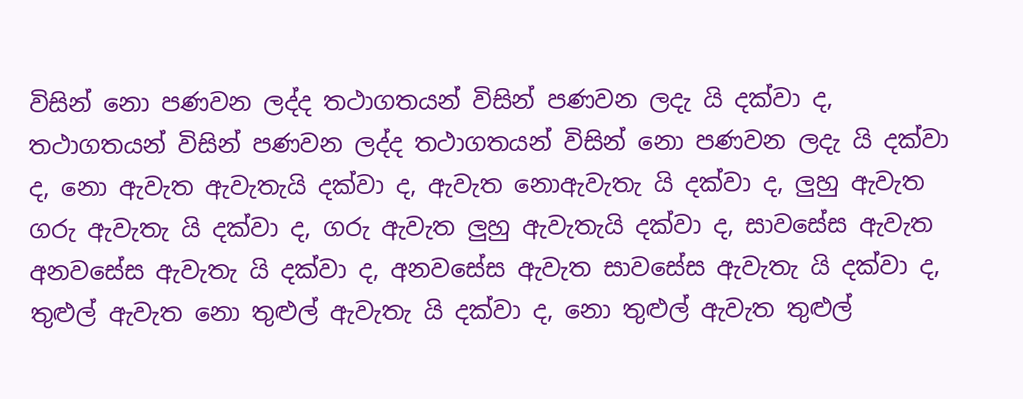විසින් නො පණවන ලද්ද තථාගතයන් විසින් පණවන ලදැ යි දක්වා ද, තථාගතයන් විසින් පණවන ලද්ද තථාගතයන් විසින් නො පණවන ලදැ යි දක්වා ද, නො ඇවැත ඇවැතැයි දක්වා ද, ඇවැත නොඇවැතැ යි දක්වා ද, ලුහු ඇවැත ගරු ඇවැතැ යි දක්වා ද, ගරු ඇවැත ලුහු ඇවැතැයි දක්වා ද, සාවසේස ඇවැත අනවසේස ඇවැතැ යි දක්වා ද, අනවසේස ඇවැත සාවසේස ඇවැතැ යි දක්වා ද, තුළුල් ඇවැත නො තුළුල් ඇවැතැ යි දක්වා ද, නො තුළුල් ඇවැත තුළුල්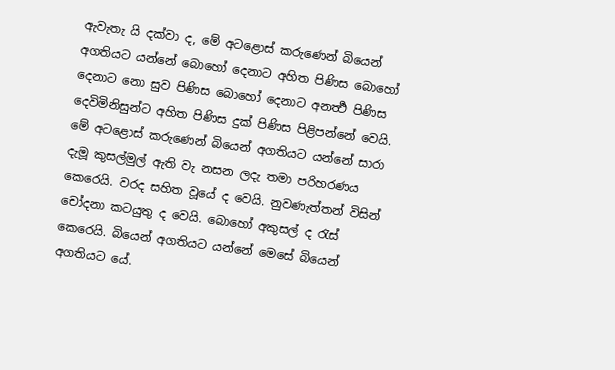ඇවැතැ යි දක්වා ද, මේ අටළොස් කරුණෙන් බියෙන් අගතියට යන්නේ බොහෝ දෙනාට අහිත පිණිස බොහෝ දෙනාට නො සුව පිණිස බොහෝ දෙනාට අනර්‍ත්‍ථ පිණිස දෙවිමිනිසුන්ට අහිත පිණිස දුක් පිණිස පිළිපන්නේ වෙයි. මේ අටළොස් කරුණෙන් බියෙන් අගතියට යන්නේ සාරා දැමූ කුසල්මුල් ඇති වැ නසන ලදැ තමා පරිහරණය කෙරෙයි. වරද සහිත වූයේ ද වෙයි. නුවණැත්තන් විසින් චෝදනා කටයුතු ද වෙයි. බොහෝ අකුසල් ද රැස් කෙරෙයි. බියෙන් අගතියට යන්නේ මෙසේ බියෙන් අගතියට යේ.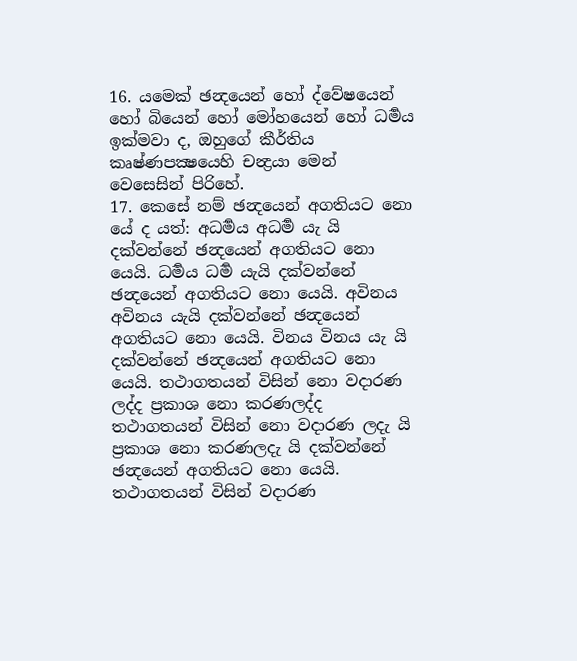16. යමෙක් ඡන්‍දයෙන් හෝ ද්වේෂයෙන් හෝ බියෙන් හෝ මෝහයෙන් හෝ ධර්‍මය ඉක්මවා ද, ඔහුගේ කීර්තිය කෘෂ්ණපක්‍ෂයෙහි චන්‍ද්‍රයා මෙන් වෙසෙසින් පිරිහේ.
17. කෙසේ නම් ඡන්‍දයෙන් අගතියට නො යේ ද යත්: අධර්‍මය අධර්‍ම යැ යි දක්වන්නේ ඡන්‍දයෙන් අගතියට නො යෙයි. ධර්‍මය ධර්‍ම යැයි දක්වන්නේ ඡන්‍දයෙන් අගතියට නො යෙයි. අවිනය අවිනය යැයි දක්වන්නේ ඡන්‍දයෙන් අගතියට නො යෙයි. විනය විනය යැ යි දක්වන්නේ ඡන්‍දයෙන් අගතියට නො යෙයි. තථාගතයන් විසින් නො වදාරණ ලද්ද ප්‍රකාශ නො කරණලද්ද තථාගතයන් විසින් නො වදාරණ ලදැ යි ප්‍රකාශ නො කරණලදැ යි දක්වන්නේ ඡන්‍දයෙන් අගතියට නො යෙයි. තථාගතයන් විසින් වදාරණ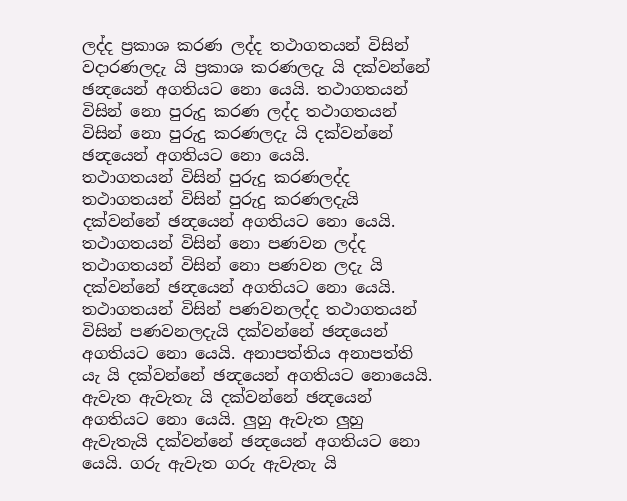ලද්ද ප්‍රකාශ කරණ ලද්ද තථාගතයන් විසින් වදාරණලදැ යි ප්‍රකාශ කරණලදැ යි දක්වන්නේ ඡන්‍දයෙන් අගතියට නො යෙයි. තථාගතයන් විසින් නො පුරුදු කරණ ලද්ද තථාගතයන් විසින් නො පුරුදු කරණලදැ යි දක්වන්නේ ඡන්‍දයෙන් අගතියට නො යෙයි.
තථාගතයන් විසින් පුරුදු කරණලද්ද තථාගතයන් විසින් පුරුදු කරණලදැයි දක්වන්නේ ඡන්‍දයෙන් අගතියට නො යෙයි. තථාගතයන් විසින් නො පණවන ලද්ද තථාගතයන් විසින් නො පණවන ලදැ යි දක්වන්නේ ඡන්‍දයෙන් අගතියට නො යෙයි. තථාගතයන් විසින් පණවනලද්ද තථාගතයන් විසින් පණවනලදැයි දක්වන්නේ ඡන්‍දයෙන් අගතියට නො යෙයි. අනාපත්තිය අනාපත්ති යැ යි දක්වන්නේ ඡන්‍දයෙන් අගතියට නොයෙයි. ඇවැත ඇවැතැ යි දක්වන්නේ ඡන්‍දයෙන් අගතියට නො යෙයි. ලුහු ඇවැත ලුහු ඇවැතැයි දක්වන්නේ ඡන්‍දයෙන් අගතියට නො යෙයි. ගරු ඇවැත ගරු ඇවැතැ යි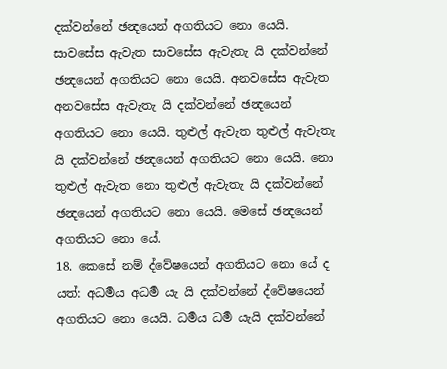දක්වන්නේ ඡන්‍දයෙන් අගතියට නො යෙයි. සාවසේස ඇවැත සාවසේස ඇවැතැ යි දක්වන්නේ ඡන්‍දයෙන් අගතියට නො යෙයි. අනවසේස ඇවැත අනවසේස ඇවැතැ යි දක්වන්නේ ඡන්‍දයෙන් අගතියට නො යෙයි. තුළුල් ඇවැත තුළුල් ඇවැතැ යි දක්වන්නේ ඡන්‍දයෙන් අගතියට නො යෙයි. නො තුළුල් ඇවැත නො තුළුල් ඇවැතැ යි දක්වන්නේ ඡන්‍දයෙන් අගතියට නො යෙයි. මෙසේ ඡන්‍දයෙන් අගතියට නො යේ.
18. කෙසේ නම් ද්වේෂයෙන් අගතියට නො යේ ද යත්: අධර්‍මය අධර්‍ම යැ යි දක්වන්නේ ද්වේෂයෙන් අගතියට නො යෙයි. ධර්‍මය ධර්‍ම යැයි දක්වන්නේ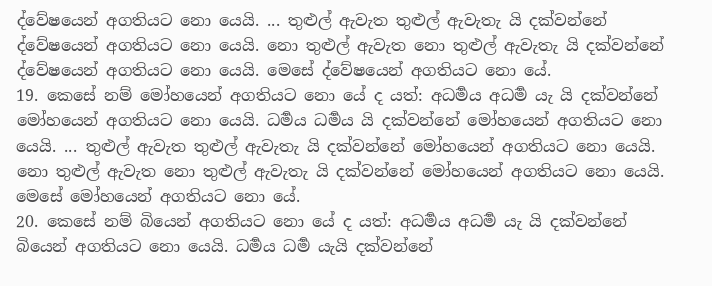ද්වේෂයෙන් අගතියට නො යෙයි. ... තුළුල් ඇවැත තුළුල් ඇවැතැ යි දක්වන්නේ ද්වේෂයෙන් අගතියට නො යෙයි. නො තුළුල් ඇවැත නො තුළුල් ඇවැතැ යි දක්වන්නේ ද්වේෂයෙන් අගතියට නො යෙයි. මෙසේ ද්වේෂයෙන් අගතියට නො යේ.
19. කෙසේ නම් මෝහයෙන් අගතියට නො යේ ද යත්: අධර්‍මය අධර්‍ම යැ යි දක්වන්නේ මෝහයෙන් අගතියට නො යෙයි. ධර්‍මය ධර්‍මය යි දක්වන්නේ මෝහයෙන් අගතියට නො යෙයි. ... තුළුල් ඇවැත තුළුල් ඇවැතැ යි දක්වන්නේ මෝහයෙන් අගතියට නො යෙයි. නො තුළුල් ඇවැත නො තුළුල් ඇවැතැ යි දක්වන්නේ මෝහයෙන් අගතියට නො යෙයි. මෙසේ මෝහයෙන් අගතියට නො යේ.
20. කෙසේ නම් බියෙන් අගතියට නො යේ ද යත්: අධර්‍මය අධර්‍ම යැ යි දක්වන්නේ බියෙන් අගතියට නො යෙයි. ධර්‍මය ධර්‍ම යැයි දක්වන්නේ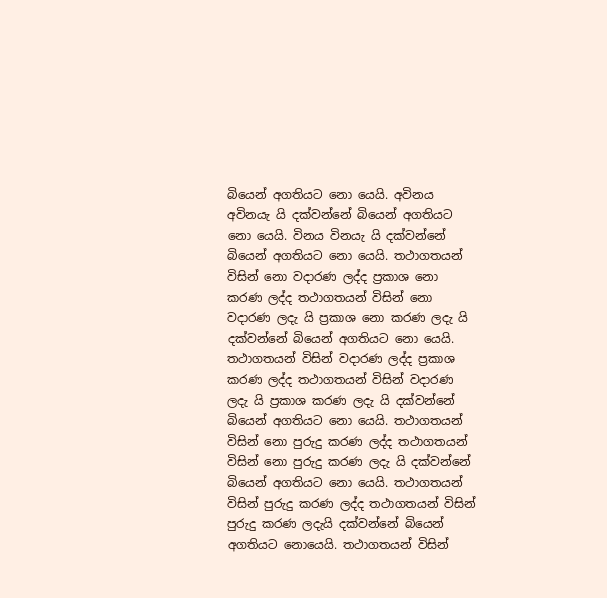බියෙන් අගතියට නො යෙයි. අවිනය අවිනයැ යි දක්වන්නේ බියෙන් අගතියට නො යෙයි. විනය විනයැ යි දක්වන්නේ බියෙන් අගතියට නො යෙයි. තථාගතයන් විසින් නො වදාරණ ලද්ද ප්‍රකාශ නො කරණ ලද්ද තථාගතයන් විසින් නො වදාරණ ලදැ යි ප්‍රකාශ නො කරණ ලදැ යි දක්වන්නේ බියෙන් අගතියට නො යෙයි. තථාගතයන් විසින් වදාරණ ලද්ද ප්‍රකාශ කරණ ලද්ද තථාගතයන් විසින් වදාරණ ලදැ යි ප්‍රකාශ කරණ ලදැ යි දක්වන්නේ බියෙන් අගතියට නො යෙයි. තථාගතයන් විසින් නො පුරුදු කරණ ලද්ද තථාගතයන් විසින් නො පුරුදු කරණ ලදැ යි දක්වන්නේ බියෙන් අගතියට නො යෙයි. තථාගතයන් විසින් පුරුදු කරණ ලද්ද තථාගතයන් විසින් පුරුදු කරණ ලදැයි දක්වන්නේ බියෙන් අගතියට නොයෙයි. තථාගතයන් විසින්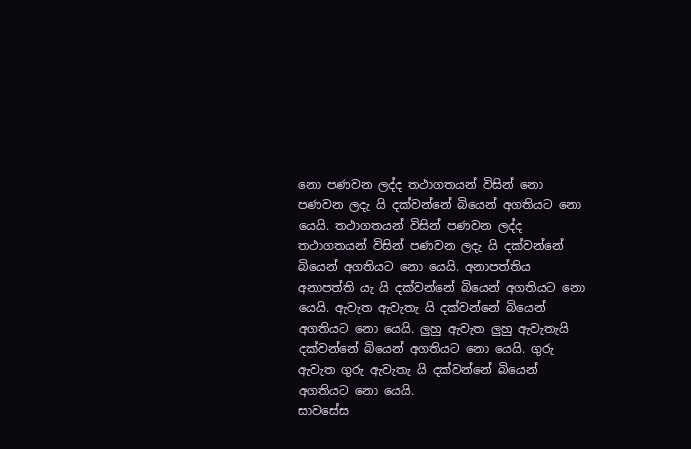නො පණවන ලද්ද තථාගතයන් විසින් නො පණවන ලදැ යි දක්වන්නේ බියෙන් අගතියට නො යෙයි. තථාගතයන් විසින් පණවන ලද්ද තථාගතයන් විසින් පණවන ලදැ යි දක්වන්නේ බියෙන් අගතියට නො යෙයි. අනාපත්තිය අනාපත්ති යැ යි දක්වන්නේ බියෙන් අගතියට නො යෙයි. ඇවැත ඇවැතැ යි දක්වන්නේ බියෙන් අගතියට නො යෙයි. ලුහු ඇවැත ලුහු ඇවැතැයි දක්වන්නේ බියෙන් අගතියට නො යෙයි. ගුරු ඇවැත ගුරු ඇවැතැ යි දක්වන්නේ බියෙන් අගතියට නො යෙයි.
සාවසේස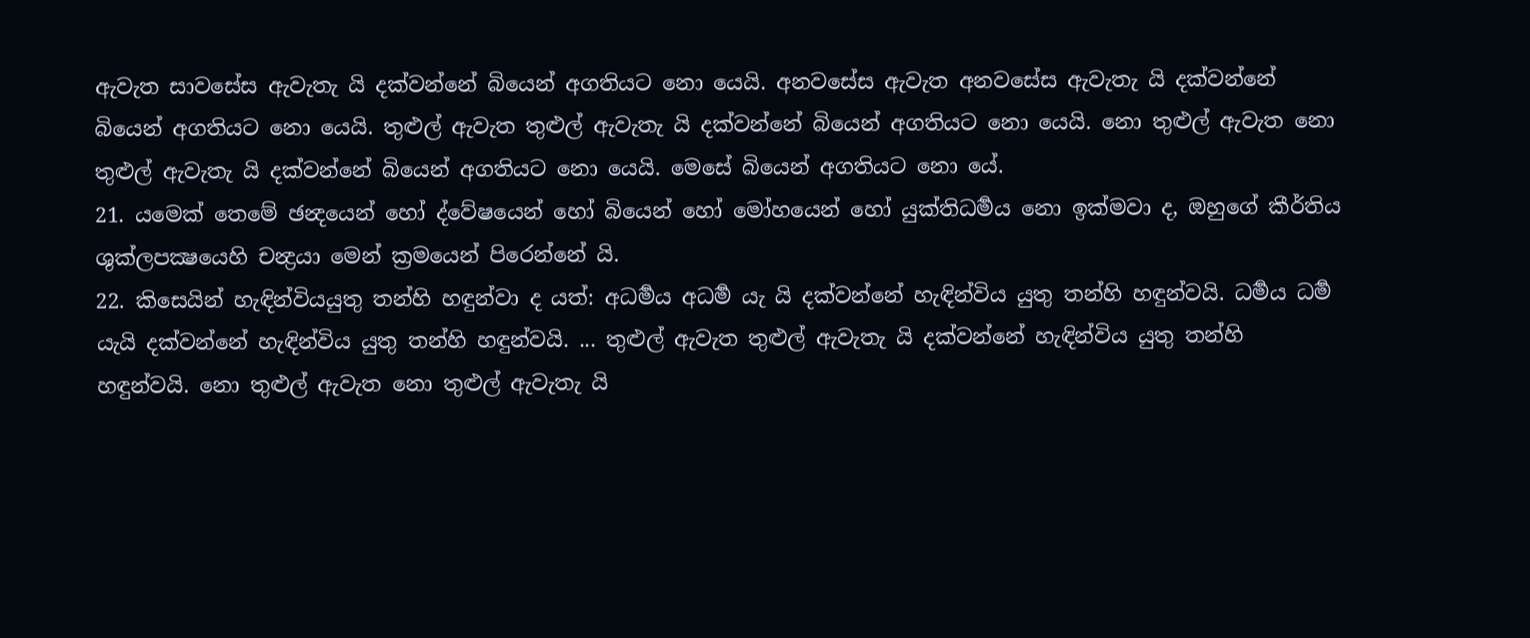ඇවැත සාවසේස ඇවැතැ යි දක්වන්නේ බියෙන් අගතියට නො යෙයි. අනවසේස ඇවැත අනවසේස ඇවැතැ යි දක්වන්නේ බියෙන් අගතියට නො යෙයි. තුළුල් ඇවැත තුළුල් ඇවැතැ යි දක්වන්නේ බියෙන් අගතියට නො යෙයි. නො තුළුල් ඇවැත නො තුළුල් ඇවැතැ යි දක්වන්නේ බියෙන් අගතියට නො යෙයි. මෙසේ බියෙන් අගතියට නො යේ.
21. යමෙක් තෙමේ ඡන්‍දයෙන් හෝ ද්වේෂයෙන් හෝ බියෙන් හෝ මෝහයෙන් හෝ යුක්තිධර්‍මය නො ඉක්මවා ද, ඔහුගේ කීර්තිය ශුක්ලපක්‍ෂයෙහි චන්‍ද්‍රයා මෙන් ක්‍රමයෙන් පිරෙන්නේ යි.
22. කිසෙයින් හැඳින්වියයුතු තන්හි හඳුන්වා ද යත්: අධර්‍මය අධර්‍ම යැ යි දක්වන්නේ හැඳින්විය යුතු තන්හි හඳුන්වයි. ධර්‍මය ධර්‍ම යැයි දක්වන්නේ හැඳින්විය යුතු තන්හි හඳුන්වයි. ... තුළුල් ඇවැත තුළුල් ඇවැතැ යි දක්වන්නේ හැඳින්විය යුතු තන්හි හඳුන්වයි. නො තුළුල් ඇවැත නො තුළුල් ඇවැතැ යි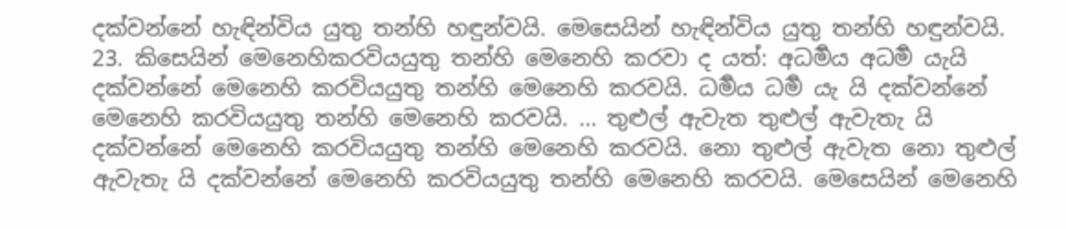දක්වන්නේ හැඳින්විය යුතු තන්හි හඳුන්වයි. මෙසෙයින් හැඳින්විය යුතු තන්හි හඳුන්වයි.
23. කිසෙයින් මෙනෙහිකරවියයුතු තන්හි මෙනෙහි කරවා ද යත්: අධර්‍මය අධර්‍ම යැයි දක්වන්නේ මෙනෙහි කරවියයුතු තන්හි මෙනෙහි කරවයි. ධර්‍මය ධර්‍ම යැ යි දක්වන්නේ මෙනෙහි කරවියයුතු තන්හි මෙනෙහි කරවයි. ... තුළුල් ඇවැත තුළුල් ඇවැතැ යි දක්වන්නේ මෙනෙහි කරවියයුතු තන්හි මෙනෙහි කරවයි. නො තුළුල් ඇවැත නො තුළුල් ඇවැතැ යි දක්වන්නේ මෙනෙහි කරවියයුතු තන්හි මෙනෙහි කරවයි. මෙසෙයින් මෙනෙහි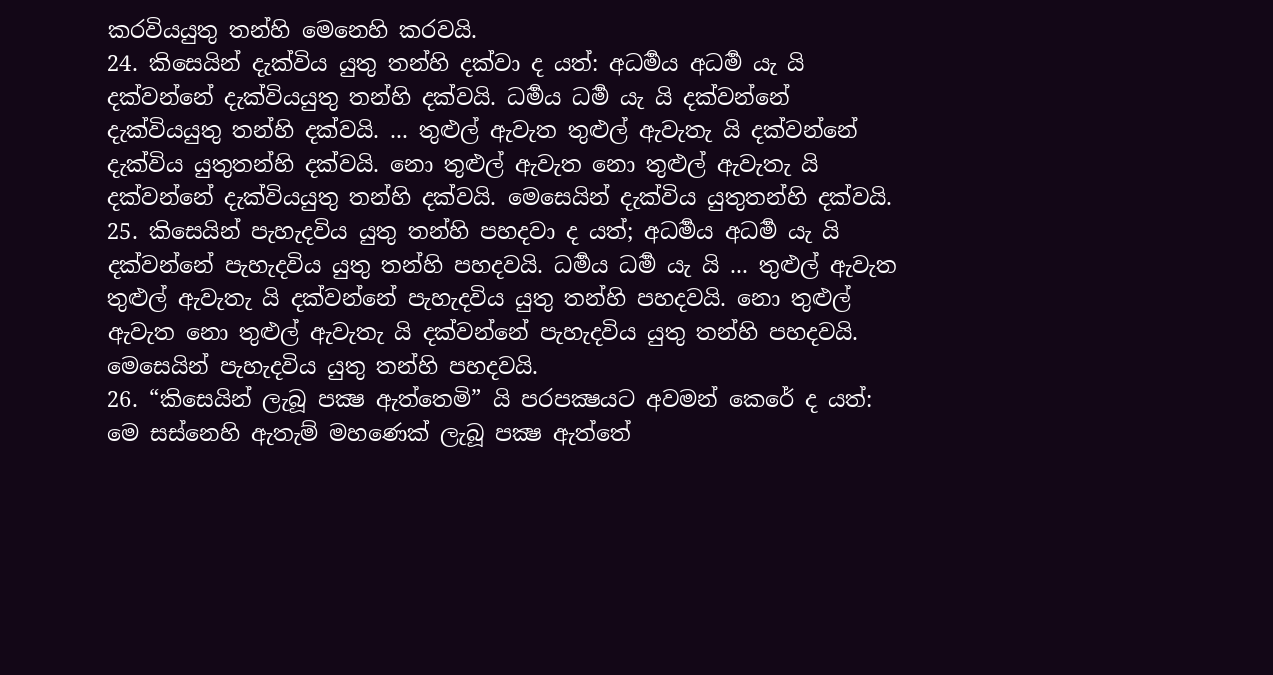කරවියයුතු තන්හි මෙනෙහි කරවයි.
24. කිසෙයින් දැක්විය යුතු තන්හි දක්වා ද යත්: අධර්‍මය අධර්‍ම යැ යි දක්වන්නේ දැක්වියයුතු තන්හි දක්වයි. ධර්‍මය ධර්‍ම යැ යි දක්වන්නේ දැක්වියයුතු තන්හි දක්වයි. ... තුළුල් ඇවැත තුළුල් ඇවැතැ යි දක්වන්නේ දැක්විය යුතුතන්හි දක්වයි. නො තුළුල් ඇවැත නො තුළුල් ඇවැතැ යි දක්වන්නේ දැක්වියයුතු තන්හි දක්වයි. මෙසෙයින් දැක්විය යුතුතන්හි දක්වයි.
25. කිසෙයින් පැහැදවිය යුතු තන්හි පහදවා ද යත්; අධර්‍මය අධර්‍ම යැ යි දක්වන්නේ පැහැදවිය යුතු තන්හි පහදවයි. ධර්‍මය ධර්‍ම යැ යි ... තුළුල් ඇවැත තුළුල් ඇවැතැ යි දක්වන්නේ පැහැදවිය යුතු තන්හි පහදවයි. නො තුළුල් ඇවැත නො තුළුල් ඇවැතැ යි දක්වන්නේ පැහැදවිය යුතු තන්හි පහදවයි. මෙසෙයින් පැහැදවිය යුතු තන්හි පහදවයි.
26. “කිසෙයින් ලැබූ පක්‍ෂ ඇත්තෙමි” යි පරපක්‍ෂයට අවමන් කෙරේ ද යත්: මෙ සස්නෙහි ඇතැම් මහණෙක් ලැබූ පක්‍ෂ ඇත්තේ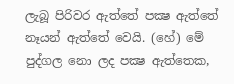ලැබූ පිරිවර ඇත්තේ පක්‍ෂ ඇත්තේ නෑයන් ඇත්තේ වෙයි. (හේ) මේ පුද්ගල නො ලද පක්‍ෂ ඇත්තෙක,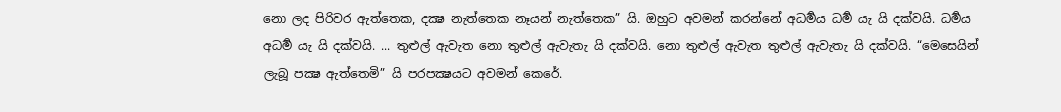නො ලද පිරිවර ඇත්තෙක, දක්‍ෂ නැත්තෙක නෑයන් නැත්තෙක” යි. ඔහුට අවමන් කරන්නේ අධර්‍මය ධර්‍ම යැ යි දක්වයි. ධර්‍මය අධර්‍ම යැ යි දක්වයි. ... තුළුල් ඇවැත නො තුළුල් ඇවැතැ යි දක්වයි. නො තුළුල් ඇවැත තුළුල් ඇවැතැ යි දක්වයි. “මෙසෙයින් ලැබූ පක්‍ෂ ඇත්තෙමි” යි පරපක්‍ෂයට අවමන් කෙරේ.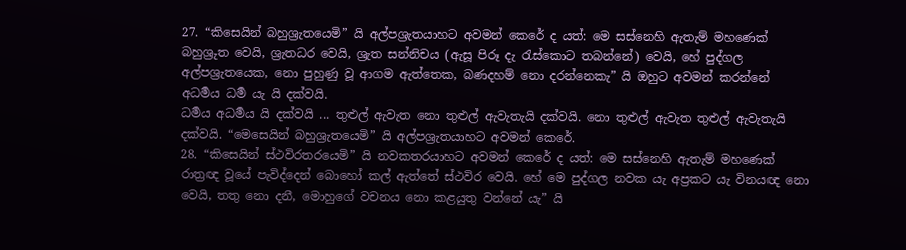27. “කිසෙයින් බහුශ්‍රැතයෙමි” යි අල්පශ්‍රැතයාහට අවමන් කෙරේ ද යත්: මෙ සස්නෙහි ඇතැම් මහණෙක් බහුශ්‍රුත වෙයි, ශ්‍රැතධර වෙයි, ශ්‍රැත සන්නිචය (ඇසූ පිරූ දැ රැස්කොට තබන්නේ) වෙයි, හේ පුද්ගල අල්පශ්‍රැතයෙක, නො පුහුණු වූ ආගම ඇත්තෙක, බණදහම් නො දරන්නෙකැ” යි ඔහුට අවමන් කරන්නේ අධර්‍මය ධර්‍ම යැ යි දක්වයි.
ධර්‍මය අධර්‍මය යි දක්වයි ... තුළුල් ඇවැත නො තුළුල් ඇවැතැයි දක්වයි. නො තුළුල් ඇවැත තුළුල් ඇවැතැයි දක්වයි. “මෙසෙයින් බහුශ්‍රැතයෙමි” යි අල්පශ්‍රැතයාහට අවමන් කෙරේ.
28. “කිසෙයින් ස්ථවිරතරයෙමි” යි නවකතරයාහට අවමන් කෙරේ ද යත්: මෙ සස්නෙහි ඇතැම් මහණෙක් රාත්‍රඥ වූයේ පැවිද්දෙන් බොහෝ කල් ඇත්තේ ස්ථවිර වෙයි. හේ මෙ පුද්ගල නවක යැ අප්‍රකට යැ විනයඥ නො වෙයි, තතු නො දනී, මොහුගේ වචනය නො කළයුතු වන්නේ යැ” යි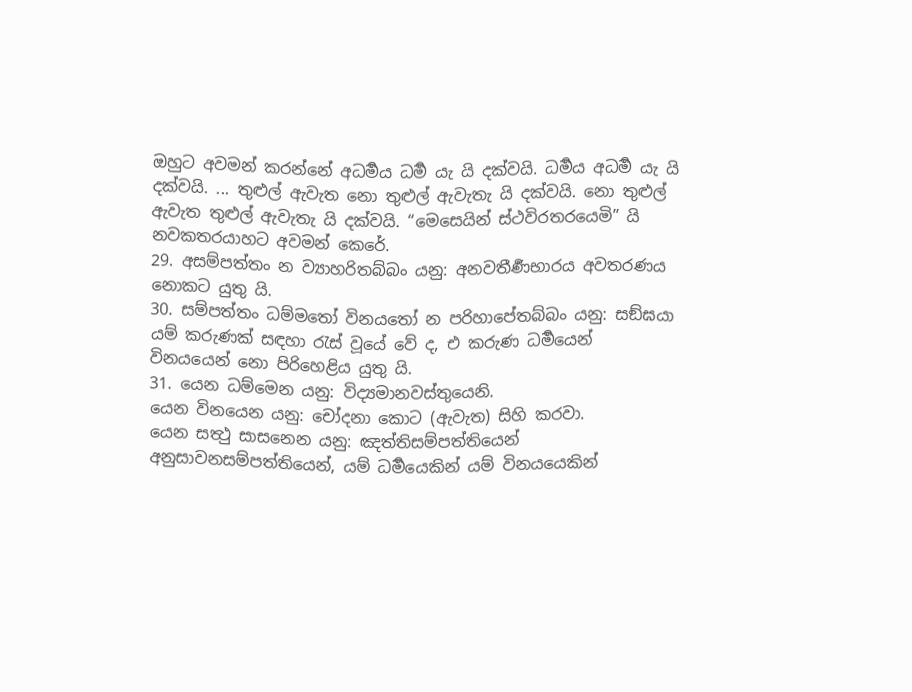ඔහුට අවමන් කරන්නේ අධර්‍මය ධර්‍ම යැ යි දක්වයි. ධර්‍මය අධර්‍ම යැ යි දක්වයි. ... තුළුල් ඇවැත නො තුළුල් ඇවැතැ යි දක්වයි. නො තුළුල් ඇවැත තුළුල් ඇවැතැ යි දක්වයි. “මෙසෙයින් ස්ථවිරතරයෙමි” යි නවකතරයාහට අවමන් කෙරේ.
29. අසම්පත්තං න ව්‍යාහරිතබ්බං යනු: අනවතීර්‍ණභාරය අවතරණය නොකට යුතු යි.
30. සම්පත්තං ධම්මතෝ විනයතෝ න පරිහාපේතබ්බං යනු: සඞ්ඝයා යම් කරුණක් සඳහා රැස් වූයේ වේ ද, එ කරුණ ධර්‍මයෙන් විනයයෙන් නො පිරිහෙළිය යුතු යි.
31. යෙන ධම්මෙන යනු: විද්‍යමානවස්තුයෙනි.
යෙන විනයෙන යනු: චෝදනා කොට (ඇවැත) සිහි කරවා.
යෙන සත්‍ථු සාසනෙන යනු: ඤත්තිසම්පත්තියෙන් අනුසාවනසම්පත්තියෙන්, යම් ධර්‍මයෙකින් යම් විනයයෙකින්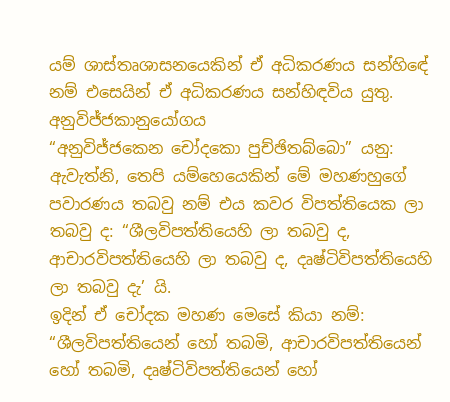යම් ශාස්තෘශාසනයෙකින් ඒ අධිකරණය සන්හිඳේ නම් එසෙයින් ඒ අධිකරණය සන්හිඳවිය යුතු.
අනුවිජ්ජකානුයෝගය
“අනුවිජ්ජකෙන චෝදකො පුච්ඡිතබ්බො” යනු: ඇවැත්නි, තෙපි යම්හෙයෙකින් මේ මහණහුගේ පවාරණය තබවු නම් එය කවර විපත්තියෙක ලා තබවු ද: “ශීලවිපත්තියෙහි ලා තබවු ද, ආචාරවිපත්තියෙහි ලා තබවු ද, දෘෂ්ටිවිපත්තියෙහි ලා තබවු දැ’ යි.
ඉදින් ඒ චෝදක මහණ මෙසේ කියා නම්: “ශීලවිපත්තියෙන් හෝ තබමි, ආචාරවිපත්තියෙන් හෝ තබමි, දෘෂ්ටිවිපත්තියෙන් හෝ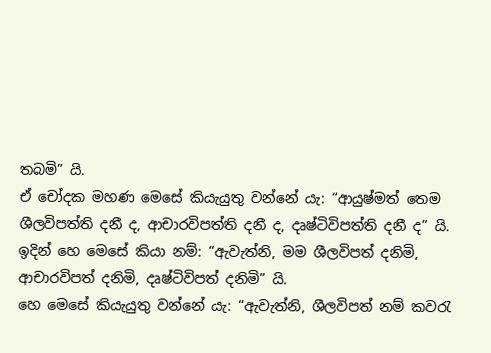තබමි” යි.
ඒ චෝදක මහණ මෙසේ කියැයුතු වන්නේ යැ: “ආයුෂ්මත් තෙම ශීලවිපත්ති දනී ද, ආචාරවිපත්ති දනී ද, දෘෂ්ටිවිපත්ති දනී ද” යි.
ඉදින් හෙ මෙසේ කියා නම්: “ඇවැත්නි, මම ශීලවිපත් දනිමි, ආචාරවිපත් දනිමි, දෘෂ්ටිවිපත් දනිමි” යි.
හෙ මෙසේ කියැයුතු වන්නේ යැ: “ඇවැත්නි, ශීලවිපත් නම් කවරැ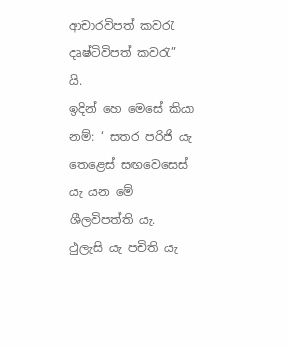ආචාරවිපත් කවරැ දෘෂ්ටිවිපත් කවරැ” යි.
ඉදින් හෙ මෙසේ කියා නම්: ‘ සතර පරිජි යැ තෙළෙස් සඟවෙසෙස් යැ යන මේ ශීලවිපත්ති යැ. ථුලැසි යැ පචිති යැ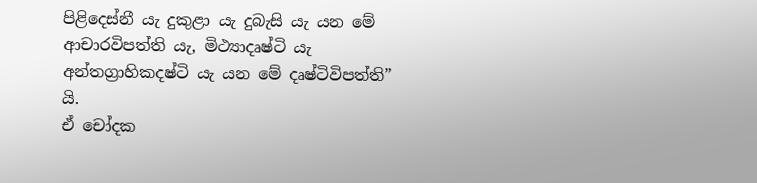පිළිදෙස්නී යැ දුකුළා යැ දුබැසි යැ යන මේ ආචාරවිපත්ති යැ, මිථ්‍යාදෘෂ්ටි යැ අන්තග්‍රාහිකදෂ්ටි යැ යන මේ දෘෂ්ටිවිපත්ති” යි.
ඒ චෝදක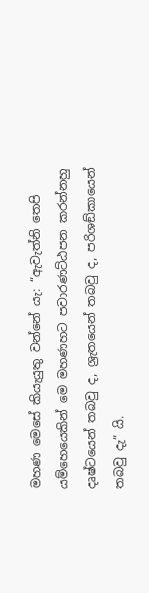මහණ මෙසේ කියැයුතු වන්නේ යැ: “ඇවැත්නි තෙපි යම්හෙයෙකින් මෙ මහණහට පවාරණට්ඨපන කරන්නහු දෘෂ්ටයෙන් තබවු ද, ශ්‍රැතයෙන් තබවු ද, පරිශඞ්කායෙන් තබවු දැ” යි.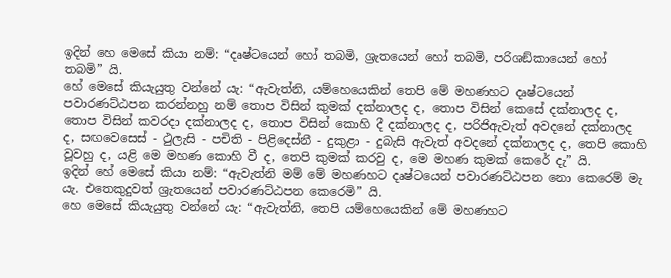ඉදින් හෙ මෙසේ කියා නම්: “දෘෂ්ටයෙන් හෝ තබමි, ශ්‍රැතයෙන් හෝ තබමි, පරිශඞ්කායෙන් හෝ තබමි” යි.
හේ මෙසේ කියැයුතු වන්නේ යැ: “ඇවැත්නි, යම්හෙයෙකින් තෙපි මේ මහණහට දෘෂ්ටයෙන් පවාරණට්ඨපන කරන්නහු නම් තොප විසින් කුමක් දක්නාලද ද, තොප විසින් කෙසේ දක්නාලද ද, තොප විසින් කවරදා දක්නාලද ද, තොප විසින් කොහි දී දක්නාලද ද, පරිජිඇවැත් අවදනේ දක්නාලද ද, සඟවෙසෙස් - ථුලැසි - පචිති - පිළිදෙස්නී - දුකුළා - දුබැසි ඇවැත් අවදනේ දක්නාලද ද, තෙපි කොහි වූවහු ද, යළි මෙ මහණ කොහි වී ද, තෙපි කුමක් කරවු ද, මෙ මහණ කුමක් කෙරේ දැ” යි.
ඉදින් හේ මෙසේ කියා නම්: “ඇවැත්නි මම් මේ මහණහට දෘෂ්ටයෙන් පවාරණට්ඨපන නො කෙරෙම් මැ යැ. එතෙකුදුවත් ශ්‍රැතයෙන් පවාරණට්ඨපන කෙරෙමි” යි.
හෙ මෙසේ කියැයුතු වන්නේ යැ: “ඇවැත්නි, තෙපි යම්හෙයෙකින් මේ මහණහට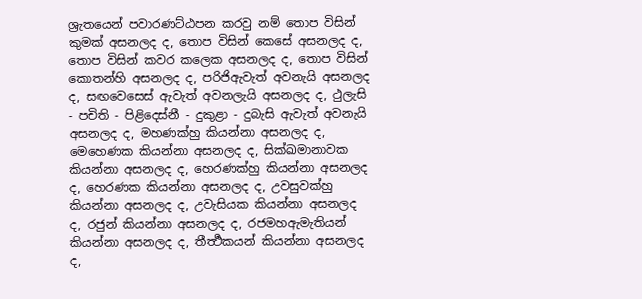ශ්‍රැතයෙන් පවාරණට්ඨපන කරවු නම් තොප විසින් කුමක් අසනලද ද, තොප විසින් කෙසේ අසනලද ද, තොප විසින් කවර කලෙක අසනලද ද, තොප විසින් කොතන්හි අසනලද ද, පරිජිඇවැත් අවනැයි අසනලද ද, සඟවෙසෙස් ඇවැත් අවනලැයි අසනලද ද, ථුලැසි - පචිති - පිළිදෙස්නී - දුකුළා - දුබැසි ඇවැත් අවනැයි අසනලද ද, මහණක්හු කියන්නා අසනලද ද, මෙහෙණක කියන්නා අසනලද ද, සික්ඛමානාවක කියන්නා අසනලද ද, හෙරණක්හු කියන්නා අසනලද ද, හෙරණක කියන්නා අසනලද ද, උවසුවක්හු කියන්නා අසනලද ද, උවැසියක කියන්නා අසනලද ද, රජුන් කියන්නා අසනලද ද, රජමහඇමැතියන් කියන්නා අසනලද ද, තීර්‍ත්‍ථකයන් කියන්නා අසනලද ද,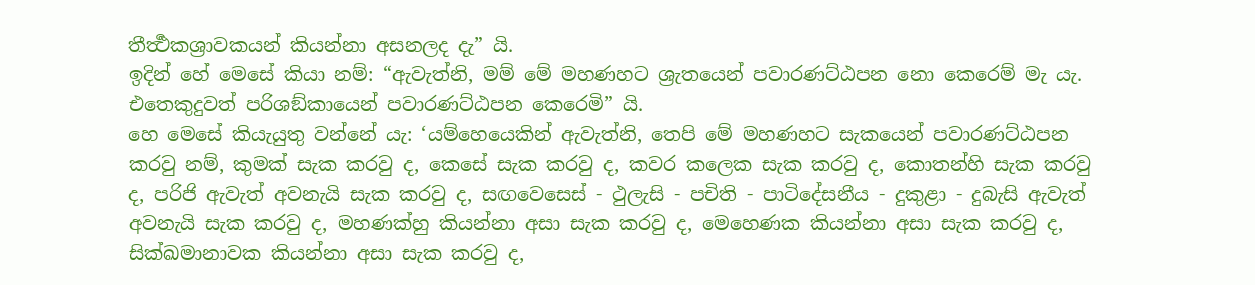තීර්‍ත්‍ථකශ්‍රාවකයන් කියන්නා අසනලද දැ” යි.
ඉදින් හේ මෙසේ කියා නම්: “ඇවැත්නි, මම් මේ මහණහට ශ්‍රැතයෙන් පවාරණට්ඨපන නො කෙරෙම් මැ යැ. එතෙකුදුවත් පරිශඞ්කායෙන් පවාරණට්ඨපන කෙරෙමි” යි.
හෙ මෙසේ කියැයුතු වන්නේ යැ: ‘යම්හෙයෙකින් ඇවැත්නි, තෙපි මේ මහණහට සැකයෙන් පවාරණට්ඨපන කරවු නම්, කුමක් සැක කරවු ද, කෙසේ සැක කරවු ද, කවර කලෙක සැක කරවු ද, කොතන්හි සැක කරවු ද, පරිජි ඇවැත් අවනැයි සැක කරවු ද, සඟවෙසෙස් - ථුලැසි - පචිති - පාටිදේසනීය - දුකුළා - දුබැසි ඇවැත් අවනැයි සැක කරවු ද, මහණක්හු කියන්නා අසා සැක කරවු ද, මෙහෙණක කියන්නා අසා සැක කරවු ද, සික්ඛමානාවක කියන්නා අසා සැක කරවු ද,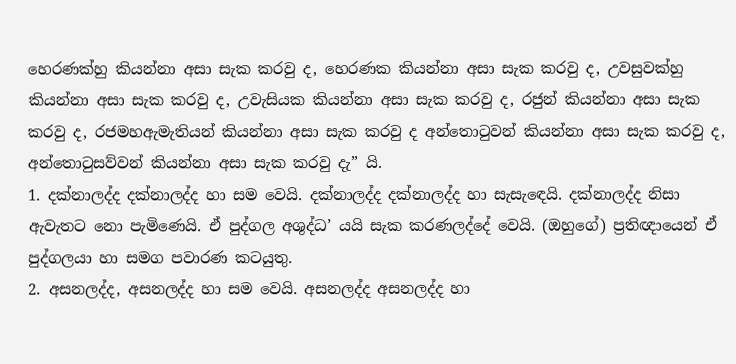හෙරණක්හු කියන්නා අසා සැක කරවු ද, හෙරණක කියන්නා අසා සැක කරවු ද, උවසුවක්හු කියන්නා අසා සැක කරවු ද, උවැසියක කියන්නා අසා සැක කරවු ද, රජුන් කියන්නා අසා සැක කරවු ද, රජමහඇමැතියන් කියන්නා අසා සැක කරවු ද අන්තොටුවන් කියන්නා අසා සැක කරවු ද, අන්තොටුසව්වන් කියන්නා අසා සැක කරවු දැ” යි.
1. දක්නාලද්ද දක්නාලද්ද හා සම වෙයි. දක්නාලද්ද දක්නාලද්ද හා සැසැඳෙයි. දක්නාලද්ද නිසා ඇවැතට නො පැමිණෙයි. ඒ පුද්ගල අශුද්ධ’ යයි සැක කරණලද්දේ වෙයි. (ඔහුගේ) ප්‍රතිඥායෙන් ඒ පුද්ගලයා හා සමග පවාරණ කටයුතු.
2. අසනලද්ද, අසනලද්ද හා සම වෙයි. අසනලද්ද අසනලද්ද හා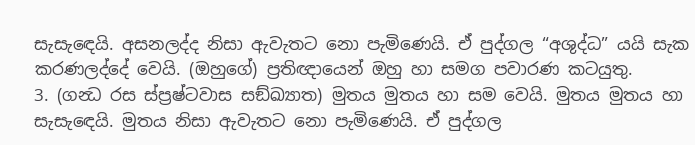සැසැඳෙයි. අසනලද්ද නිසා ඇවැතට නො පැමිණෙයි. ඒ පුද්ගල “අශුද්ධ” යයි සැක කරණලද්දේ වෙයි. (ඔහුගේ) ප්‍රතිඥායෙන් ඔහු හා සමග පවාරණ කටයුතු.
3. (ගන්‍ධ රස ස්ප්‍රෂ්ටවාස සඞ්ඛ්‍යාත) මුතය මුතය හා සම වෙයි. මුතය මුතය හා සැසැඳෙයි. මුතය නිසා ඇවැතට නො පැමිණෙයි. ඒ පුද්ගල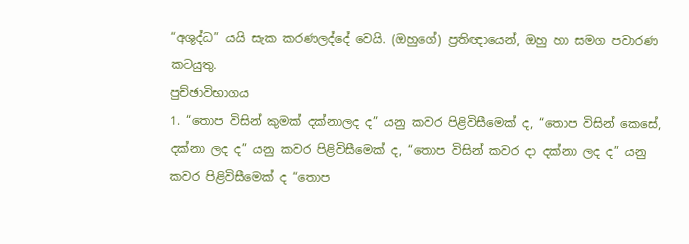“අශුද්ධ” යයි සැක කරණලද්දේ වෙයි. (ඔහුගේ) ප්‍රතිඥායෙන්, ඔහු හා සමග පවාරණ කටයුතු.
පුච්ඡාවිභාගය
1. “තොප විසින් කුමක් දක්නාලද ද” යනු කවර පිළිවිසීමෙක් ද, “තොප විසින් කෙසේ, දක්නා ලද ද” යනු කවර පිළිවිසීමෙක් ද, “තොප විසින් කවර දා දක්නා ලද ද” යනු කවර පිළිවිසීමෙක් ද “තොප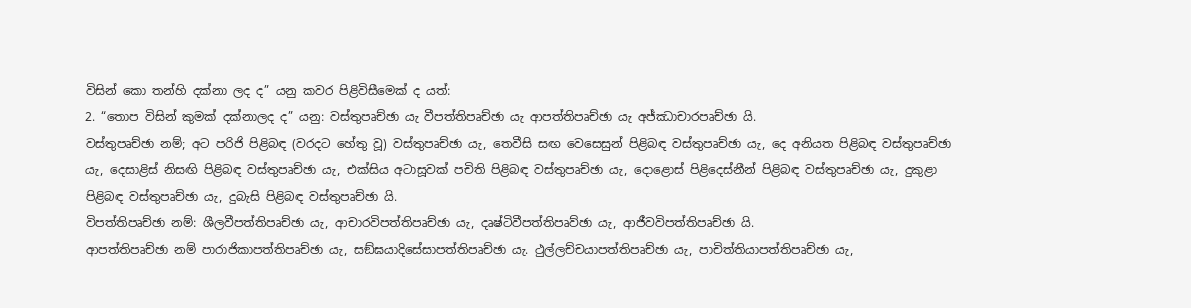විසින් කො තන්හි දක්නා ලද ද” යනු කවර පිළිවිසීමෙක් ද යත්:
2. “තොප විසින් කුමක් දක්නාලද ද” යනු: වස්තුපෘච්ඡා යැ වීපත්තිපෘච්ඡා යැ ආපත්තිපෘච්ඡා යැ අජ්ඣාචාරපෘච්ඡා යි.
වස්තුපෘච්ඡා නම්; අට පරිජි පිළිබඳ (වරදට හේතු වූ) වස්තුපෘච්ඡා යැ, තෙවීසි සඟ වෙසෙසුන් පිළිබඳ වස්තුපෘච්ඡා යැ, දෙ අනියත පිළිබඳ වස්තුපෘච්ඡා යැ, දෙසාළිස් නිසඟි පිළිබඳ වස්තුපෘච්ඡා යැ, එක්සිය අටාසූවක් පචිති පිළිබඳ වස්තුපෘච්ඡා යැ, දොළොස් පිළිදෙස්නීන් පිළිබඳ වස්තුපෘච්ඡා යැ, දුකුළා පිළිබඳ වස්තුපෘච්ඡා යැ, දුබැසි පිළිබඳ වස්තුපෘච්ඡා යි.
විපත්තිපෘච්ඡා නම්: ශීලවීපත්තිපෘච්ඡා යැ, ආචාරවිපත්තිපෘච්ඡා යැ, දෘෂ්ටිවීපත්තිපෘව්ඡා යැ, ආජීවවිපත්තිපෘච්ඡා යි.
ආපත්තිපෘච්ඡා නම් පාරාජිකාපත්තිපෘච්ඡා යැ, සඞ්ඝයාදිසේසාපත්තිපෘච්ඡා යැ. ථුල්ලච්චයාපත්තිපෘච්ඡා යැ, පාචිත්තියාපත්තිපෘච්ඡා යැ,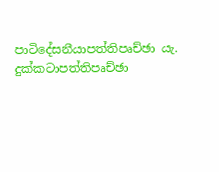පාටිදේසනීයාපත්තිපෘච්ඡා යැ. දුක්කටාපත්තිපෘච්ඡා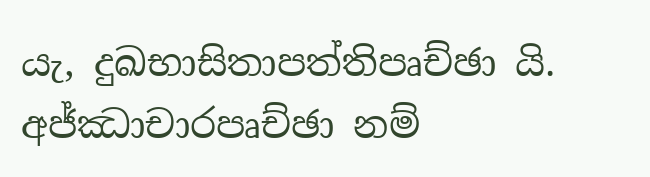යැ, දුඛභාසිතාපත්තිපෘච්ඡා යි.
අජ්ඣාචාරපෘච්ඡා නම්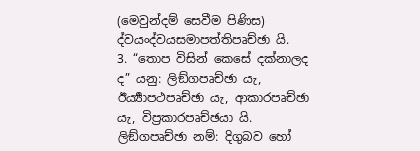(මෙවුන්දම් සෙවීම පිණිස) ද්වයංද්වයසමාපත්තිපෘච්ඡා යි.
3. “තොප විසින් කෙසේ දක්නාලද ද” යනු: ලිඞ්ගපෘච්ඡා යැ, ඊර්‍ය්‍යාපථපෘච්ඡා යැ, ආකාරපෘච්ඡා යැ, විප්‍රකාරපෘච්ඡයා යි.
ලිඞ්ගපෘච්ඡා නම්: දිගුබව හෝ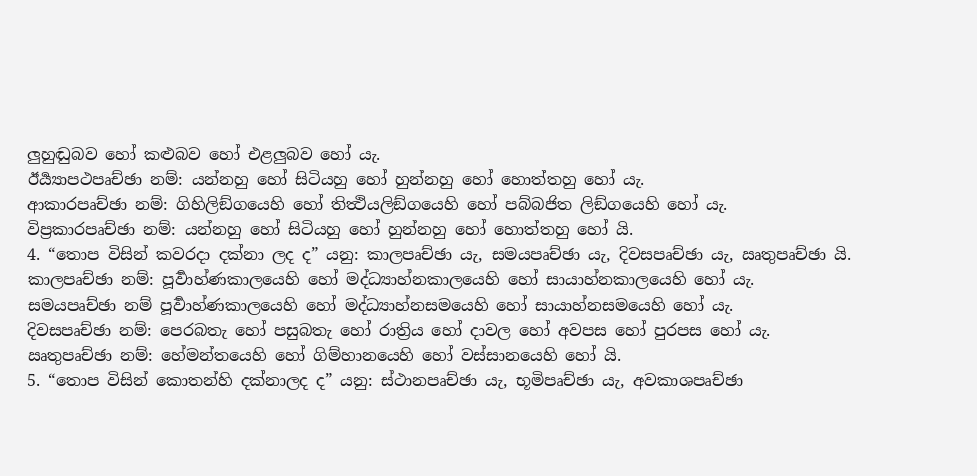ලුහුඬුබව හෝ කළුබව හෝ එළලුබව හෝ යැ.
ඊර්‍ය්‍යාපථපෘච්ඡා නම්: යන්නහු හෝ සිටියහු හෝ හුන්නහු හෝ හොත්තහු හෝ යැ.
ආකාරපෘච්ඡා නම්: ගිහිලිඞ්ගයෙහි හෝ තිත්‍ථියලිඞ්ගයෙහි හෝ පබ්බජිත ලිඞ්ගයෙහි හෝ යැ.
විප්‍රකාරපෘච්ඡා නම්: යන්නහු හෝ සිටියහු හෝ හුන්නහු හෝ හොත්තහු හෝ යි.
4. “තොප විසින් කවරදා දක්නා ලද ද” යනු: කාලපෘච්ඡා යැ, සමයපෘච්ඡා යැ, දිවසපෘච්ඡා යැ, ඍතුපෘච්ඡා යි.
කාලපෘච්ඡා නම්: පූර්‍වාහ්ණකාලයෙහි හෝ මද්ධ්‍යාහ්නකාලයෙහි හෝ සායාහ්නකාලයෙහි හෝ යැ.
සමයපෘච්ඡා නම් පූර්‍වාහ්ණකාලයෙහි හෝ මද්ධ්‍යාහ්නසමයෙහි හෝ සායාහ්නසමයෙහි හෝ යැ.
දිවසපෘච්ඡා නම්: පෙරබතැ හෝ පසුබතැ හෝ රාත්‍රිය හෝ දාවල හෝ අවපස හෝ පුරපස හෝ යැ.
ඍතුපෘච්ඡා නම්: හේමන්තයෙහි හෝ ගිම්හානයෙහි හෝ වස්සානයෙහි හෝ යි.
5. “තොප විසින් කොතන්හි දක්නාලද ද” යනු: ස්ථානපෘච්ඡා යැ, භූමිපෘච්ඡා යැ, අවකාශපෘච්ඡා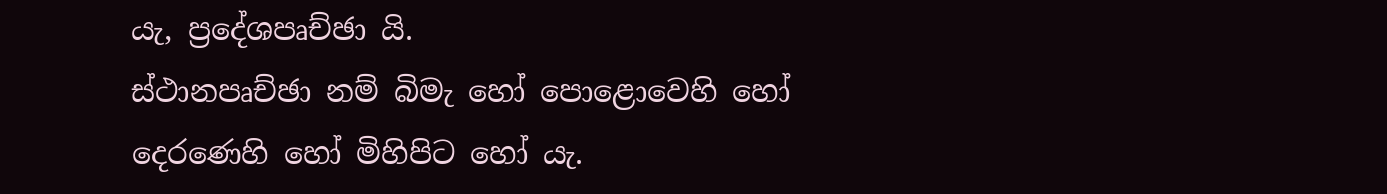යැ, ප්‍රදේශපෘච්ඡා යි.
ස්ථානපෘච්ඡා නම් බිමැ හෝ පොළොවෙහි හෝ දෙරණෙහි හෝ මිහිපිට හෝ යැ.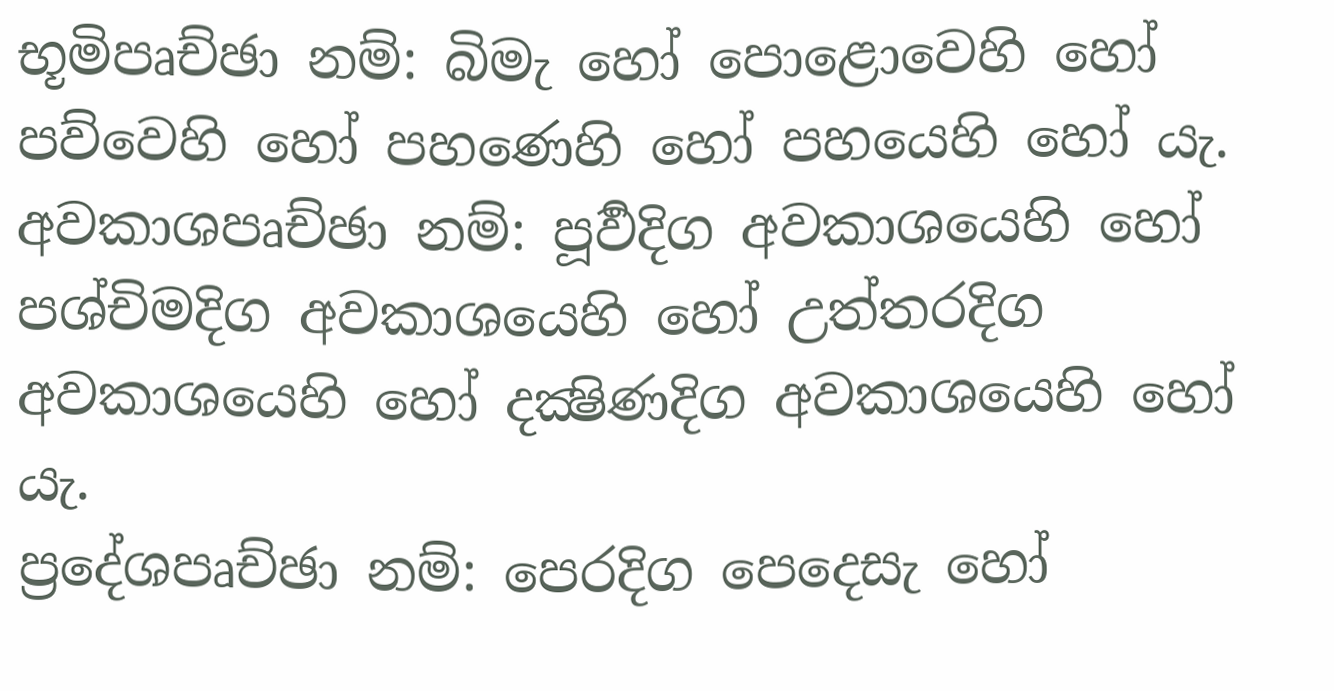භූමිපෘච්ඡා නම්: බිමැ හෝ පොළොවෙහි හෝ පව්වෙහි හෝ පහණෙහි හෝ පහයෙහි හෝ යැ.
අවකාශපෘච්ඡා නම්: පූර්‍වදිග අවකාශයෙහි හෝ පශ්චිමදිග අවකාශයෙහි හෝ උත්තරදිග අවකාශයෙහි හෝ දක්‍ෂිණදිග අවකාශයෙහි හෝ යැ.
ප්‍රදේශපෘච්ඡා නම්: පෙරදිග පෙදෙසැ හෝ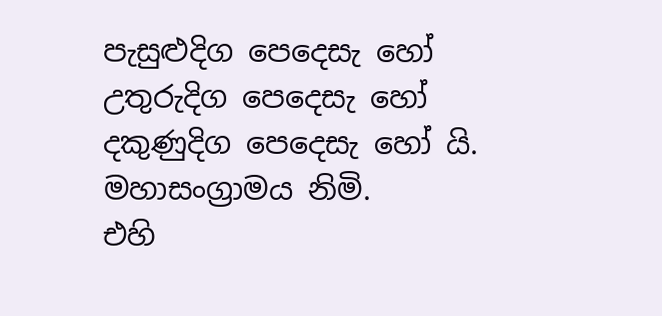පැසුළුදිග පෙදෙසැ හෝ උතුරුදිග පෙදෙසැ හෝ දකුණුදිග පෙදෙසැ හෝ යි.
මහාසංග්‍රාමය නිමි.
එහි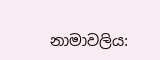නාමාවලිය: